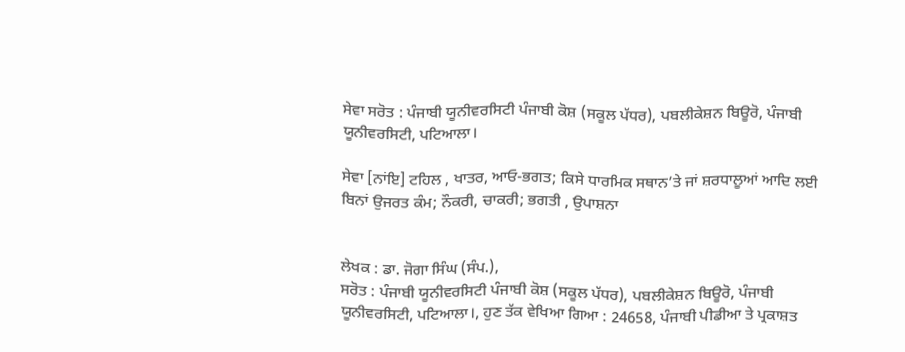ਸੇਵਾ ਸਰੋਤ : ਪੰਜਾਬੀ ਯੂਨੀਵਰਸਿਟੀ ਪੰਜਾਬੀ ਕੋਸ਼ (ਸਕੂਲ ਪੱਧਰ), ਪਬਲੀਕੇਸ਼ਨ ਬਿਊਰੋ, ਪੰਜਾਬੀ ਯੂਨੀਵਰਸਿਟੀ, ਪਟਿਆਲਾ।

ਸੇਵਾ [ਨਾਂਇ] ਟਹਿਲ , ਖਾਤਰ, ਆਓ-ਭਗਤ; ਕਿਸੇ ਧਾਰਮਿਕ ਸਥਾਨ’ਤੇ ਜਾਂ ਸ਼ਰਧਾਲੂਆਂ ਆਦਿ ਲਈ ਬਿਨਾਂ ਉਜਰਤ ਕੰਮ; ਨੌਕਰੀ, ਚਾਕਰੀ; ਭਗਤੀ , ਉਪਾਸ਼ਨਾ


ਲੇਖਕ : ਡਾ. ਜੋਗਾ ਸਿੰਘ (ਸੰਪ.),
ਸਰੋਤ : ਪੰਜਾਬੀ ਯੂਨੀਵਰਸਿਟੀ ਪੰਜਾਬੀ ਕੋਸ਼ (ਸਕੂਲ ਪੱਧਰ), ਪਬਲੀਕੇਸ਼ਨ ਬਿਊਰੋ, ਪੰਜਾਬੀ ਯੂਨੀਵਰਸਿਟੀ, ਪਟਿਆਲਾ।, ਹੁਣ ਤੱਕ ਵੇਖਿਆ ਗਿਆ : 24658, ਪੰਜਾਬੀ ਪੀਡੀਆ ਤੇ ਪ੍ਰਕਾਸ਼ਤ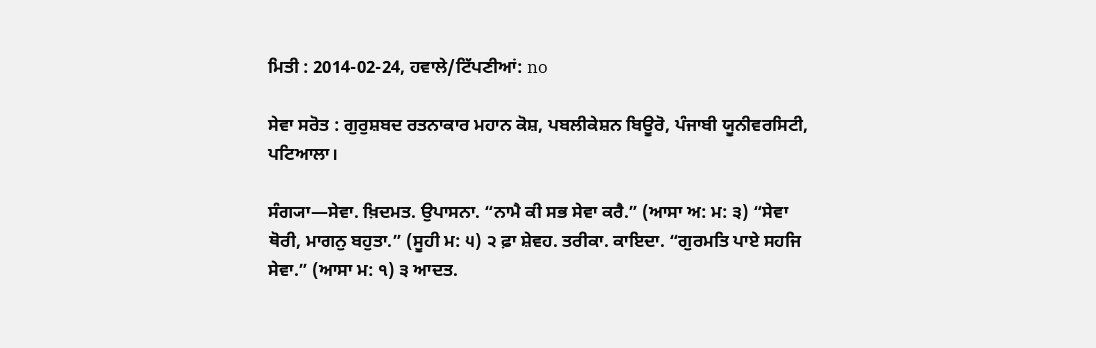ਮਿਤੀ : 2014-02-24, ਹਵਾਲੇ/ਟਿੱਪਣੀਆਂ: no

ਸੇਵਾ ਸਰੋਤ : ਗੁਰੁਸ਼ਬਦ ਰਤਨਾਕਾਰ ਮਹਾਨ ਕੋਸ਼, ਪਬਲੀਕੇਸ਼ਨ ਬਿਊਰੋ, ਪੰਜਾਬੀ ਯੂਨੀਵਰਸਿਟੀ, ਪਟਿਆਲਾ।

ਸੰਗ੍ਯਾ—ਸੇਵਾ. ਖ਼ਿਦਮਤ. ਉਪਾਸਨਾ. “ਨਾਮੈ ਕੀ ਸਭ ਸੇਵਾ ਕਰੈ.” (ਆਸਾ ਅ: ਮ: ੩) “ਸੇਵਾ ਥੋਰੀ, ਮਾਗਨੁ ਬਹੁਤਾ.” (ਸੂਹੀ ਮ: ੫) ੨ ਫ਼ਾ ਸ਼ੇਵਹ. ਤਰੀਕਾ. ਕਾਇਦਾ. “ਗੁਰਮਤਿ ਪਾਏ ਸਹਜਿ ਸੇਵਾ.” (ਆਸਾ ਮ: ੧) ੩ ਆਦਤ.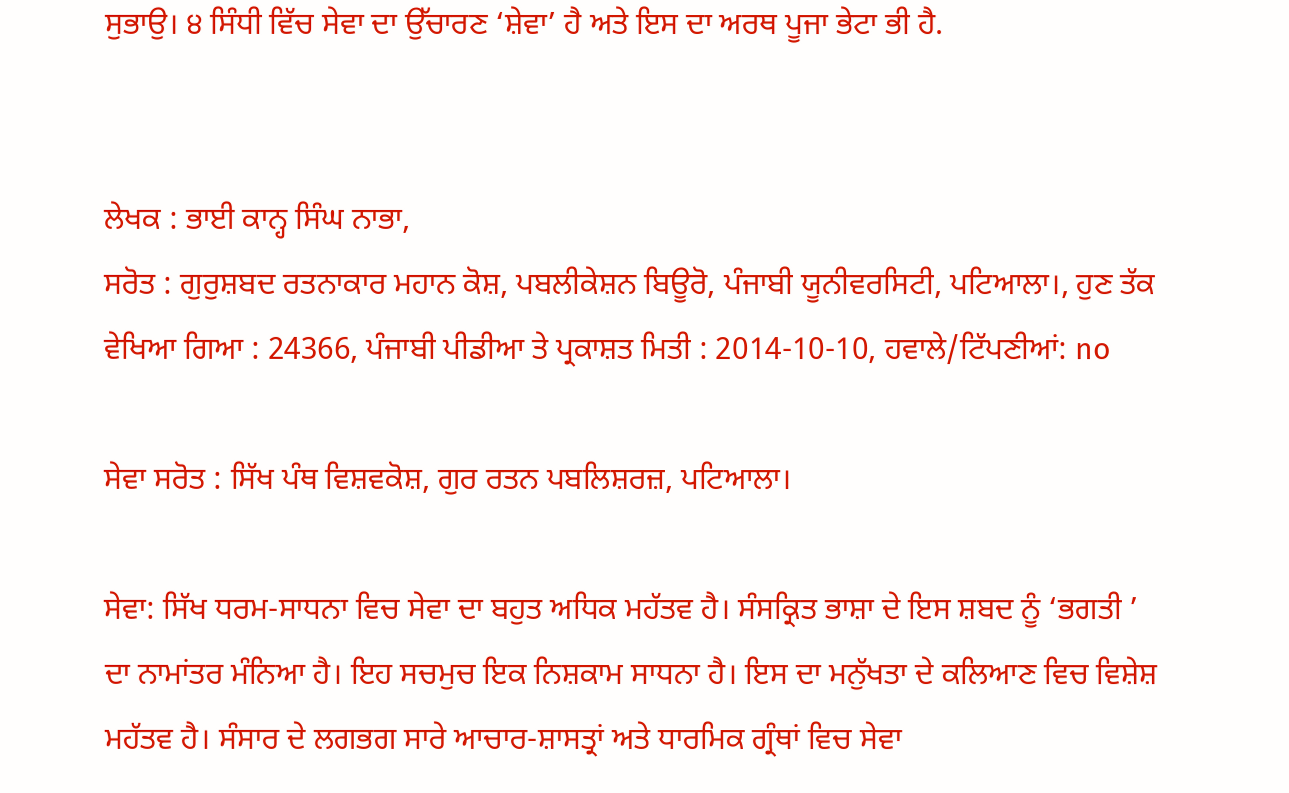ਸੁਭਾਉ। ੪ ਸਿੰਧੀ ਵਿੱਚ ਸੇਵਾ ਦਾ ਉੱਚਾਰਣ ‘ਸ਼ੇਵਾ’ ਹੈ ਅਤੇ ਇਸ ਦਾ ਅਰਥ ਪੂਜਾ ਭੇਟਾ ਭੀ ਹੈ.


ਲੇਖਕ : ਭਾਈ ਕਾਨ੍ਹ ਸਿੰਘ ਨਾਭਾ,
ਸਰੋਤ : ਗੁਰੁਸ਼ਬਦ ਰਤਨਾਕਾਰ ਮਹਾਨ ਕੋਸ਼, ਪਬਲੀਕੇਸ਼ਨ ਬਿਊਰੋ, ਪੰਜਾਬੀ ਯੂਨੀਵਰਸਿਟੀ, ਪਟਿਆਲਾ।, ਹੁਣ ਤੱਕ ਵੇਖਿਆ ਗਿਆ : 24366, ਪੰਜਾਬੀ ਪੀਡੀਆ ਤੇ ਪ੍ਰਕਾਸ਼ਤ ਮਿਤੀ : 2014-10-10, ਹਵਾਲੇ/ਟਿੱਪਣੀਆਂ: no

ਸੇਵਾ ਸਰੋਤ : ਸਿੱਖ ਪੰਥ ਵਿਸ਼ਵਕੋਸ਼, ਗੁਰ ਰਤਨ ਪਬਲਿਸ਼ਰਜ਼, ਪਟਿਆਲਾ।

ਸੇਵਾ: ਸਿੱਖ ਧਰਮ-ਸਾਧਨਾ ਵਿਚ ਸੇਵਾ ਦਾ ਬਹੁਤ ਅਧਿਕ ਮਹੱਤਵ ਹੈ। ਸੰਸਕ੍ਰਿਤ ਭਾਸ਼ਾ ਦੇ ਇਸ ਸ਼ਬਦ ਨੂੰ ‘ਭਗਤੀ ’ ਦਾ ਨਾਮਾਂਤਰ ਮੰਨਿਆ ਹੈ। ਇਹ ਸਚਮੁਚ ਇਕ ਨਿਸ਼ਕਾਮ ਸਾਧਨਾ ਹੈ। ਇਸ ਦਾ ਮਨੁੱਖਤਾ ਦੇ ਕਲਿਆਣ ਵਿਚ ਵਿਸ਼ੇਸ਼ ਮਹੱਤਵ ਹੈ। ਸੰਸਾਰ ਦੇ ਲਗਭਗ ਸਾਰੇ ਆਚਾਰ-ਸ਼ਾਸਤ੍ਰਾਂ ਅਤੇ ਧਾਰਮਿਕ ਗ੍ਰੰਥਾਂ ਵਿਚ ਸੇਵਾ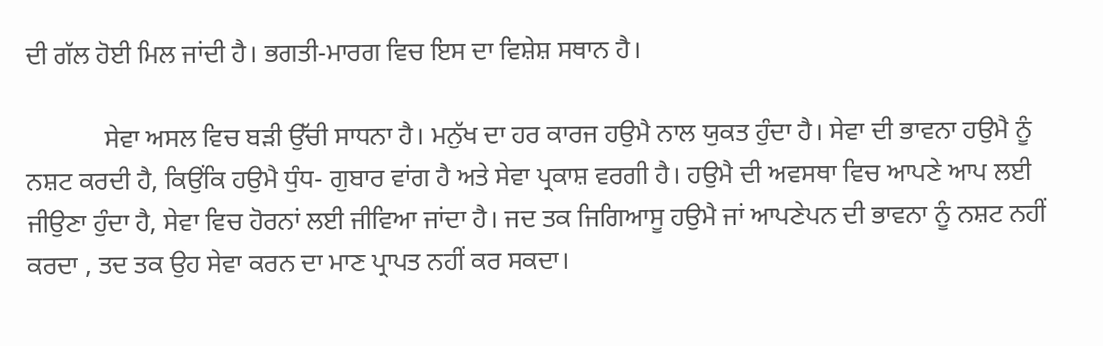ਦੀ ਗੱਲ ਹੋਈ ਮਿਲ ਜਾਂਦੀ ਹੈ। ਭਗਤੀ-ਮਾਰਗ ਵਿਚ ਇਸ ਦਾ ਵਿਸ਼ੇਸ਼ ਸਥਾਨ ਹੈ।

            ਸੇਵਾ ਅਸਲ ਵਿਚ ਬੜੀ ਉੱਚੀ ਸਾਧਨਾ ਹੈ। ਮਨੁੱਖ ਦਾ ਹਰ ਕਾਰਜ ਹਉਮੈ ਨਾਲ ਯੁਕਤ ਹੁੰਦਾ ਹੈ। ਸੇਵਾ ਦੀ ਭਾਵਨਾ ਹਉਮੈ ਨੂੰ ਨਸ਼ਟ ਕਰਦੀ ਹੈ, ਕਿਉਂਕਿ ਹਉਮੈ ਧੁੰਧ- ਗੁਬਾਰ ਵਾਂਗ ਹੈ ਅਤੇ ਸੇਵਾ ਪ੍ਰਕਾਸ਼ ਵਰਗੀ ਹੈ। ਹਉਮੈ ਦੀ ਅਵਸਥਾ ਵਿਚ ਆਪਣੇ ਆਪ ਲਈ ਜੀਉਣਾ ਹੁੰਦਾ ਹੈ, ਸੇਵਾ ਵਿਚ ਹੋਰਨਾਂ ਲਈ ਜੀਵਿਆ ਜਾਂਦਾ ਹੈ। ਜਦ ਤਕ ਜਿਗਿਆਸੂ ਹਉਮੈ ਜਾਂ ਆਪਣੇਪਨ ਦੀ ਭਾਵਨਾ ਨੂੰ ਨਸ਼ਟ ਨਹੀਂ ਕਰਦਾ , ਤਦ ਤਕ ਉਹ ਸੇਵਾ ਕਰਨ ਦਾ ਮਾਣ ਪ੍ਰਾਪਤ ਨਹੀਂ ਕਰ ਸਕਦਾ।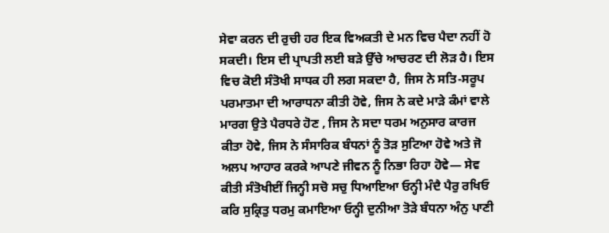ਸੇਵਾ ਕਰਨ ਦੀ ਰੁਚੀ ਹਰ ਇਕ ਵਿਅਕਤੀ ਦੇ ਮਨ ਵਿਚ ਪੈਦਾ ਨਹੀਂ ਹੋ ਸਕਦੀ। ਇਸ ਦੀ ਪ੍ਰਾਪਤੀ ਲਈ ਬੜੇ ਉੱਚੇ ਆਚਰਣ ਦੀ ਲੋੜ ਹੈ। ਇਸ ਵਿਚ ਕੋਈ ਸੰਤੋਖੀ ਸਾਧਕ ਹੀ ਲਗ ਸਕਦਾ ਹੈ, ਜਿਸ ਨੇ ਸਤਿ-ਸਰੂਪ ਪਰਮਾਤਮਾ ਦੀ ਆਰਾਧਨਾ ਕੀਤੀ ਹੋਵੇ, ਜਿਸ ਨੇ ਕਦੇ ਮਾੜੇ ਕੰਮਾਂ ਵਾਲੇ ਮਾਰਗ ਉਤੇ ਪੈਰਧਰੇ ਹੋਣ , ਜਿਸ ਨੇ ਸਦਾ ਧਰਮ ਅਨੁਸਾਰ ਕਾਰਜ ਕੀਤਾ ਹੋਵੇ, ਜਿਸ ਨੇ ਸੰਸਾਰਿਕ ਬੰਧਨਾਂ ਨੂੰ ਤੋੜ ਸੁਟਿਆ ਹੋਵੇ ਅਤੇ ਜੋ ਅਲਪ ਆਹਾਰ ਕਰਕੇ ਆਪਣੇ ਜੀਵਨ ਨੂੰ ਨਿਭਾ ਰਿਹਾ ਹੋਵੇ— ਸੇਵ ਕੀਤੀ ਸੰਤੋਖੀਈਂ ਜਿਨ੍ਹੀ ਸਚੋ ਸਚੁ ਧਿਆਇਆ ਓਨ੍ਹੀ ਮੰਦੈ ਪੈਰੁ ਰਖਿਓ ਕਰਿ ਸੁਕ੍ਰਿਤੁ ਧਰਮੁ ਕਮਾਇਆ ਓਨ੍ਹੀ ਦੁਨੀਆ ਤੋੜੇ ਬੰਧਨਾ ਅੰਨੁ ਪਾਣੀ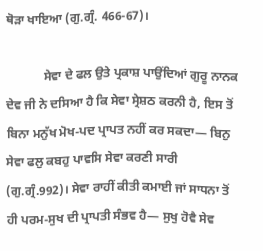ਥੋੜਾ ਖਾਇਆ (ਗੁ.ਗ੍ਰੰ. 466-67)।

            ਸੇਵਾ ਦੇ ਫਲ ਉਤੇ ਪ੍ਰਕਾਸ਼ ਪਾਉਂਦਿਆਂ ਗੁਰੂ ਨਾਨਕ ਦੇਵ ਜੀ ਨੇ ਦਸਿਆ ਹੈ ਕਿ ਸੇਵਾ ਸ੍ਰੇਸ਼ਠ ਕਰਨੀ ਹੈ, ਇਸ ਤੋਂ ਬਿਨਾ ਮਨੁੱਖ ਮੋਖ-ਪਦ ਪ੍ਰਾਪਤ ਨਹੀਂ ਕਰ ਸਕਦਾ— ਬਿਨੁ ਸੇਵਾ ਫਲੁ ਕਬਹੁ ਪਾਵਸਿ ਸੇਵਾ ਕਰਣੀ ਸਾਰੀ (ਗੁ.ਗ੍ਰੰ.992)। ਸੇਵਾ ਰਾਹੀਂ ਕੀਤੀ ਕਮਾਈ ਜਾਂ ਸਾਧਨਾ ਤੋਂ ਹੀ ਪਰਮ-ਸੁਖ ਦੀ ਪ੍ਰਾਪਤੀ ਸੰਭਵ ਹੈ— ਸੁਖੁ ਹੋਵੈ ਸੇਵ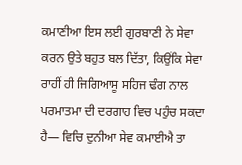ਕਮਾਣੀਆ ਇਸ ਲਈ ਗੁਰਬਾਣੀ ਨੇ ਸੇਵਾ ਕਰਨ ਉਤੇ ਬਹੁਤ ਬਲ ਦਿੱਤਾ, ਕਿਉਂਕਿ ਸੇਵਾ ਰਾਹੀਂ ਹੀ ਜਿਗਿਆਸੂ ਸਹਿਜ ਢੰਗ ਨਾਲ ਪਰਮਾਤਮਾ ਦੀ ਦਰਗਾਹ ਵਿਚ ਪਹੁੰਚ ਸਕਦਾ ਹੈ— ਵਿਚਿ ਦੁਨੀਆ ਸੇਵ ਕਮਾਈਐ ਤਾ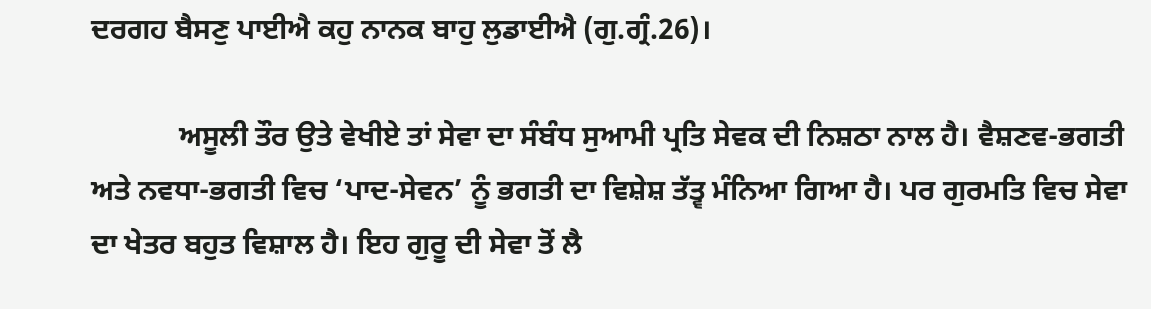ਦਰਗਹ ਬੈਸਣੁ ਪਾਈਐ ਕਹੁ ਨਾਨਕ ਬਾਹੁ ਲੁਡਾਈਐ (ਗੁ.ਗ੍ਰੰ.26)।

            ਅਸੂਲੀ ਤੌਰ ਉਤੇ ਵੇਖੀਏ ਤਾਂ ਸੇਵਾ ਦਾ ਸੰਬੰਧ ਸੁਆਮੀ ਪ੍ਰਤਿ ਸੇਵਕ ਦੀ ਨਿਸ਼ਠਾ ਨਾਲ ਹੈ। ਵੈਸ਼ਣਵ-ਭਗਤੀ ਅਤੇ ਨਵਧਾ-ਭਗਤੀ ਵਿਚ ‘ਪਾਦ-ਸੇਵਨ’ ਨੂੰ ਭਗਤੀ ਦਾ ਵਿਸ਼ੇਸ਼ ਤੱਤ੍ਵ ਮੰਨਿਆ ਗਿਆ ਹੈ। ਪਰ ਗੁਰਮਤਿ ਵਿਚ ਸੇਵਾ ਦਾ ਖੇਤਰ ਬਹੁਤ ਵਿਸ਼ਾਲ ਹੈ। ਇਹ ਗੁਰੂ ਦੀ ਸੇਵਾ ਤੋਂ ਲੈ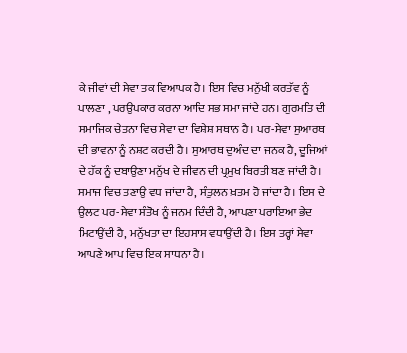ਕੇ ਜੀਵਾਂ ਦੀ ਸੇਵਾ ਤਕ ਵਿਆਪਕ ਹੈ। ਇਸ ਵਿਚ ਮਨੁੱਖੀ ਕਰਤੱਵ ਨੂੰ ਪਾਲਣਾ , ਪਰਉਪਕਾਰ ਕਰਨਾ ਆਦਿ ਸਭ ਸਮਾ ਜਾਂਦੇ ਹਨ। ਗੁਰਮਤਿ ਦੀ ਸਮਾਜਿਕ ਚੇਤਨਾ ਵਿਚ ਸੇਵਾ ਦਾ ਵਿਸ਼ੇਸ਼ ਸਥਾਨ ਹੈ। ਪਰ-ਸੇਵਾ ਸੁਆਰਥ ਦੀ ਭਾਵਨਾ ਨੂੰ ਨਸ਼ਟ ਕਰਦੀ ਹੈ। ਸੁਆਰਥ ਦੁਅੰਦ ਦਾ ਜਨਕ ਹੈ, ਦੂਜਿਆਂ ਦੇ ਹੱਕ ਨੂੰ ਦਬਾਉਣਾ ਮਨੁੱਖ ਦੇ ਜੀਵਨ ਦੀ ਪ੍ਰਮੁਖ ਬਿਰਤੀ ਬਣ ਜਾਂਦੀ ਹੈ। ਸਮਾਜ ਵਿਚ ਤਣਾਉ ਵਧ ਜਾਂਦਾ ਹੈ, ਸੰਤੁਲਨ ਖ਼ਤਮ ਹੋ ਜਾਂਦਾ ਹੈ। ਇਸ ਦੇ ਉਲਟ ਪਰ-ਸੇਵਾ ਸੰਤੋਖ ਨੂੰ ਜਨਮ ਦਿੰਦੀ ਹੈ, ਆਪਣਾ ਪਰਾਇਆ ਭੇਦ ਮਿਟਾਉਂਦੀ ਹੈ, ਮਨੁੱਖਤਾ ਦਾ ਇਹਸਾਸ ਵਧਾਉਂਦੀ ਹੈ। ਇਸ ਤਰ੍ਹਾਂ ਸੇਵਾ ਆਪਣੇ ਆਪ ਵਿਚ ਇਕ ਸਾਧਨਾ ਹੈ।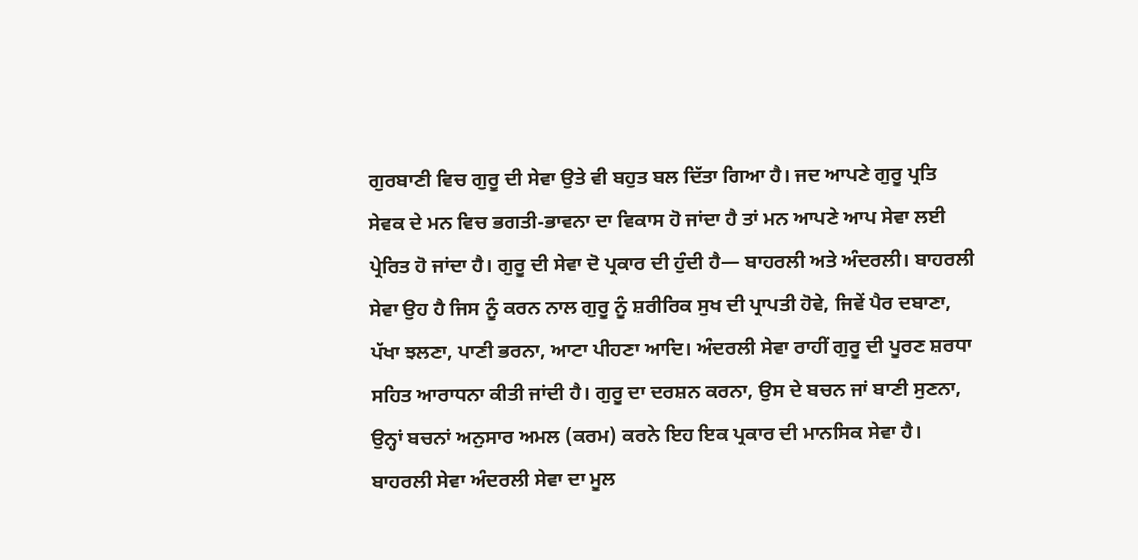ਗੁਰਬਾਣੀ ਵਿਚ ਗੁਰੂ ਦੀ ਸੇਵਾ ਉਤੇ ਵੀ ਬਹੁਤ ਬਲ ਦਿੱਤਾ ਗਿਆ ਹੈ। ਜਦ ਆਪਣੇ ਗੁਰੂ ਪ੍ਰਤਿ ਸੇਵਕ ਦੇ ਮਨ ਵਿਚ ਭਗਤੀ-ਭਾਵਨਾ ਦਾ ਵਿਕਾਸ ਹੋ ਜਾਂਦਾ ਹੈ ਤਾਂ ਮਨ ਆਪਣੇ ਆਪ ਸੇਵਾ ਲਈ ਪ੍ਰੇਰਿਤ ਹੋ ਜਾਂਦਾ ਹੈ। ਗੁਰੂ ਦੀ ਸੇਵਾ ਦੋ ਪ੍ਰਕਾਰ ਦੀ ਹੁੰਦੀ ਹੈ— ਬਾਹਰਲੀ ਅਤੇ ਅੰਦਰਲੀ। ਬਾਹਰਲੀ ਸੇਵਾ ਉਹ ਹੈ ਜਿਸ ਨੂੰ ਕਰਨ ਨਾਲ ਗੁਰੂ ਨੂੰ ਸ਼ਰੀਰਿਕ ਸੁਖ ਦੀ ਪ੍ਰਾਪਤੀ ਹੋਵੇ, ਜਿਵੇਂ ਪੈਰ ਦਬਾਣਾ, ਪੱਖਾ ਝਲਣਾ, ਪਾਣੀ ਭਰਨਾ, ਆਟਾ ਪੀਹਣਾ ਆਦਿ। ਅੰਦਰਲੀ ਸੇਵਾ ਰਾਹੀਂ ਗੁਰੂ ਦੀ ਪੂਰਣ ਸ਼ਰਧਾ ਸਹਿਤ ਆਰਾਧਨਾ ਕੀਤੀ ਜਾਂਦੀ ਹੈ। ਗੁਰੂ ਦਾ ਦਰਸ਼ਨ ਕਰਨਾ, ਉਸ ਦੇ ਬਚਨ ਜਾਂ ਬਾਣੀ ਸੁਣਨਾ, ਉਨ੍ਹਾਂ ਬਚਨਾਂ ਅਨੁਸਾਰ ਅਮਲ (ਕਰਮ) ਕਰਨੇ ਇਹ ਇਕ ਪ੍ਰਕਾਰ ਦੀ ਮਾਨਸਿਕ ਸੇਵਾ ਹੈ। ਬਾਹਰਲੀ ਸੇਵਾ ਅੰਦਰਲੀ ਸੇਵਾ ਦਾ ਮੂਲ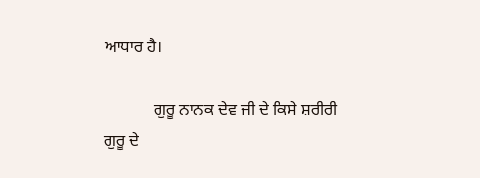ਆਧਾਰ ਹੈ।

            ਗੁਰੂ ਨਾਨਕ ਦੇਵ ਜੀ ਦੇ ਕਿਸੇ ਸ਼ਰੀਰੀ ਗੁਰੂ ਦੇ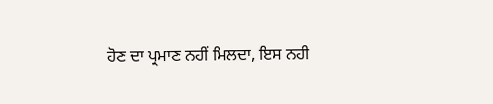ਹੋਣ ਦਾ ਪ੍ਰਮਾਣ ਨਹੀਂ ਮਿਲਦਾ, ਇਸ ਨਹੀ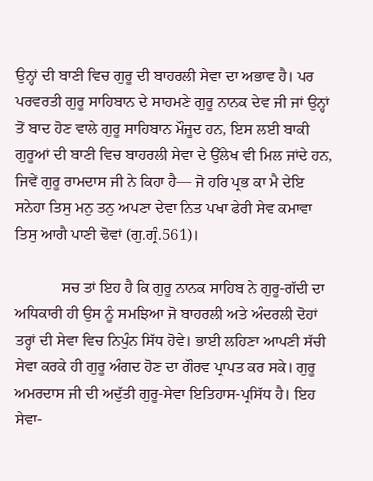ਉਨ੍ਹਾਂ ਦੀ ਬਾਣੀ ਵਿਚ ਗੁਰੂ ਦੀ ਬਾਹਰਲੀ ਸੇਵਾ ਦਾ ਅਭਾਵ ਹੈ। ਪਰ ਪਰਵਰਤੀ ਗੁਰੂ ਸਾਹਿਬਾਨ ਦੇ ਸਾਹਮਣੇ ਗੁਰੂ ਨਾਨਕ ਦੇਵ ਜੀ ਜਾਂ ਉਨ੍ਹਾਂ ਤੋਂ ਬਾਦ ਹੋਣ ਵਾਲੇ ਗੁਰੂ ਸਾਹਿਬਾਨ ਮੌਜੂਦ ਹਨ, ਇਸ ਲਈ ਬਾਕੀ ਗੁਰੂਆਂ ਦੀ ਬਾਣੀ ਵਿਚ ਬਾਹਰਲੀ ਸੇਵਾ ਦੇ ਉੱਲੇਖ ਵੀ ਮਿਲ ਜਾਂਦੇ ਹਨ, ਜਿਵੇਂ ਗੁਰੂ ਰਾਮਦਾਸ ਜੀ ਨੇ ਕਿਹਾ ਹੈ— ਜੋ ਹਰਿ ਪ੍ਰਭ ਕਾ ਮੈ ਦੇਇ ਸਨੇਹਾ ਤਿਸੁ ਮਨੁ ਤਨੁ ਅਪਣਾ ਦੇਵਾ ਨਿਤ ਪਖਾ ਫੇਰੀ ਸੇਵ ਕਮਾਵਾ ਤਿਸੁ ਆਗੈ ਪਾਣੀ ਢੋਵਾਂ (ਗੁ.ਗ੍ਰੰ.561)।

            ਸਚ ਤਾਂ ਇਹ ਹੈ ਕਿ ਗੁਰੂ ਨਾਨਕ ਸਾਹਿਬ ਨੇ ਗੁਰੂ-ਗੱਦੀ ਦਾ ਅਧਿਕਾਰੀ ਹੀ ਉਸ ਨੂੰ ਸਮਝਿਆ ਜੋ ਬਾਹਰਲੀ ਅਤੇ ਅੰਦਰਲੀ ਦੋਹਾਂ ਤਰ੍ਹਾਂ ਦੀ ਸੇਵਾ ਵਿਚ ਨਿਪੁੰਨ ਸਿੱਧ ਹੋਵੇ। ਭਾਈ ਲਹਿਣਾ ਆਪਣੀ ਸੱਚੀ ਸੇਵਾ ਕਰਕੇ ਹੀ ਗੁਰੂ ਅੰਗਦ ਹੋਣ ਦਾ ਗੌਰਵ ਪ੍ਰਾਪਤ ਕਰ ਸਕੇ। ਗੁਰੂ ਅਮਰਦਾਸ ਜੀ ਦੀ ਅਦੁੱਤੀ ਗੁਰੂ-ਸੇਵਾ ਇਤਿਹਾਸ-ਪ੍ਰਸਿੱਧ ਹੈ। ਇਹ ਸੇਵਾ-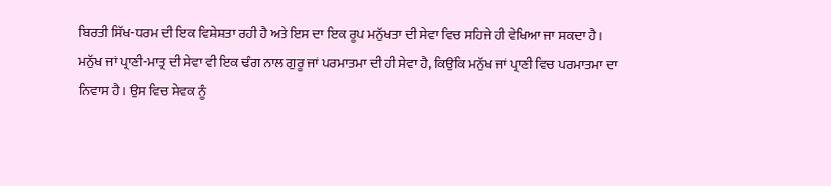ਬਿਰਤੀ ਸਿੱਖ-ਧਰਮ ਦੀ ਇਕ ਵਿਸ਼ੇਸ਼ਤਾ ਰਹੀ ਹੈ ਅਤੇ ਇਸ ਦਾ ਇਕ ਰੂਪ ਮਨੁੱਖਤਾ ਦੀ ਸੇਵਾ ਵਿਚ ਸਹਿਜੇ ਹੀ ਵੇਖਿਆ ਜਾ ਸਕਦਾ ਹੈ। ਮਨੁੱਖ ਜਾਂ ਪ੍ਰਾਣੀ-ਮਾਤ੍ਰ ਦੀ ਸੇਵਾ ਵੀ ਇਕ ਢੰਗ ਨਾਲ ਗੁਰੂ ਜਾਂ ਪਰਮਾਤਮਾ ਦੀ ਹੀ ਸੇਵਾ ਹੈ, ਕਿਉਂਕਿ ਮਨੁੱਖ ਜਾਂ ਪ੍ਰਾਣੀ ਵਿਚ ਪਰਮਾਤਮਾ ਦਾ ਨਿਵਾਸ ਹੈ। ਉਸ ਵਿਚ ਸੇਵਕ ਨੂੰ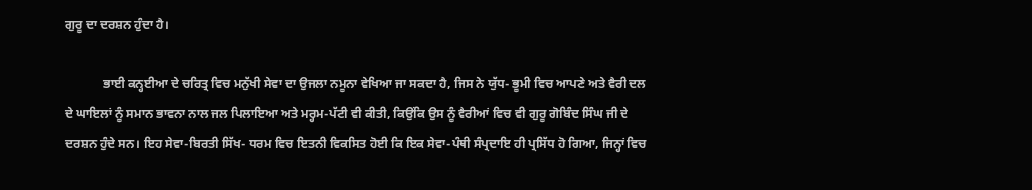ਗੁਰੂ ਦਾ ਦਰਸ਼ਨ ਹੁੰਦਾ ਹੈ।

            ਭਾਈ ਕਨ੍ਹਈਆ ਦੇ ਚਰਿਤ੍ਰ ਵਿਚ ਮਨੁੱਖੀ ਸੇਵਾ ਦਾ ਉਜਲਾ ਨਮੂਨਾ ਵੇਖਿਆ ਜਾ ਸਕਦਾ ਹੈ, ਜਿਸ ਨੇ ਯੁੱਧ- ਭੂਮੀ ਵਿਚ ਆਪਣੇ ਅਤੇ ਵੈਰੀ ਦਲ ਦੇ ਘਾਇਲਾਂ ਨੂੰ ਸਮਾਨ ਭਾਵਨਾ ਨਾਲ ਜਲ ਪਿਲਾਇਆ ਅਤੇ ਮਰ੍ਹਮ-ਪੱਟੀ ਵੀ ਕੀਤੀ, ਕਿਉਂਕਿ ਉਸ ਨੂੰ ਵੈਰੀਆਂ ਵਿਚ ਵੀ ਗੁਰੂ ਗੋਬਿੰਦ ਸਿੰਘ ਜੀ ਦੇ ਦਰਸ਼ਨ ਹੁੰਦੇ ਸਨ। ਇਹ ਸੇਵਾ-ਬਿਰਤੀ ਸਿੱਖ- ਧਰਮ ਵਿਚ ਇਤਨੀ ਵਿਕਸਿਤ ਹੋਈ ਕਿ ਇਕ ਸੇਵਾ-ਪੰਥੀ ਸੰਪ੍ਰਦਾਇ ਹੀ ਪ੍ਰਸਿੱਧ ਹੋ ਗਿਆ, ਜਿਨ੍ਹਾਂ ਵਿਚ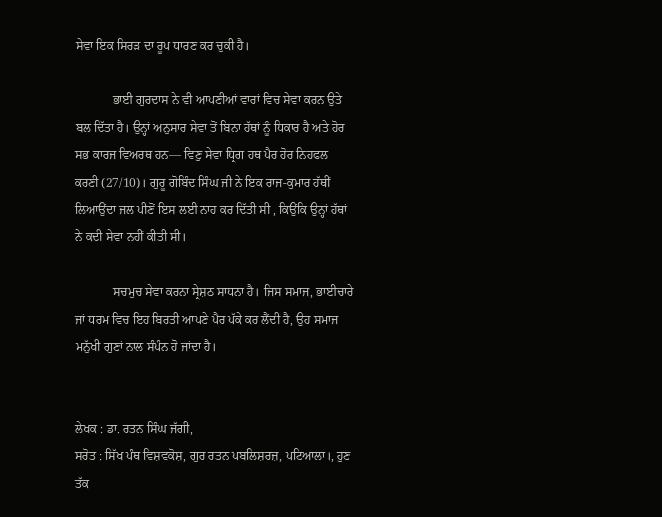ਸੇਵਾ ਇਕ ਸਿਰੜ ਦਾ ਰੂਪ ਧਾਰਣ ਕਰ ਚੁਕੀ ਹੈ।

            ਭਾਈ ਗੁਰਦਾਸ ਨੇ ਵੀ ਆਪਣੀਆਂ ਵਾਰਾਂ ਵਿਚ ਸੇਵਾ ਕਰਨ ਉਤੇ ਬਲ ਦਿੱਤਾ ਹੈ। ਉਨ੍ਹਾਂ ਅਨੁਸਾਰ ਸੇਵਾ ਤੋਂ ਬਿਨਾ ਹੱਥਾਂ ਨੂੰ ਧਿਕਾਰ ਹੈ ਅਤੇ ਹੋਰ ਸਭ ਕਾਰਜ ਵਿਅਰਥ ਹਨ— ਵਿਣੁ ਸੇਵਾ ਧ੍ਰਿਗ ਹਥ ਪੈਰ ਹੋਰ ਨਿਹਫਲ ਕਰਣੀ (27/10)। ਗੁਰੂ ਗੋਬਿੰਦ ਸਿੰਘ ਜੀ ਨੇ ਇਕ ਰਾਜ-ਕੁਮਾਰ ਹੱਥੀਂ ਲਿਆਉਂਦਾ ਜਲ ਪੀਣੋਂ ਇਸ ਲਈ ਨਾਹ ਕਰ ਦਿੱਤੀ ਸੀ , ਕਿਉਂਕਿ ਉਨ੍ਹਾਂ ਹੱਥਾਂ ਨੇ ਕਦੀ ਸੇਵਾ ਨਹੀਂ ਕੀਤੀ ਸੀ।

            ਸਚਮੁਚ ਸੇਵਾ ਕਰਨਾ ਸ੍ਰੇਸ਼ਠ ਸਾਧਨਾ ਹੈ। ਜਿਸ ਸਮਾਜ, ਭਾਈਚਾਰੇ ਜਾਂ ਧਰਮ ਵਿਚ ਇਹ ਬਿਰਤੀ ਆਪਣੇ ਪੈਰ ਪੱਕੇ ਕਰ ਲੈਂਦੀ ਹੈ, ਉਹ ਸਮਾਜ ਮਨੁੱਖੀ ਗੁਣਾਂ ਨਾਲ ਸੰਪੰਨ ਹੋ ਜਾਂਦਾ ਹੈ।


ਲੇਖਕ : ਡਾ. ਰਤਨ ਸਿੰਘ ਜੱਗੀ,
ਸਰੋਤ : ਸਿੱਖ ਪੰਥ ਵਿਸ਼ਵਕੋਸ਼, ਗੁਰ ਰਤਨ ਪਬਲਿਸ਼ਰਜ਼, ਪਟਿਆਲਾ।, ਹੁਣ ਤੱਕ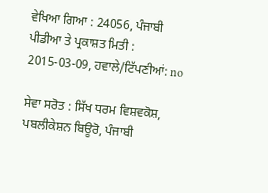ਵੇਖਿਆ ਗਿਆ : 24056, ਪੰਜਾਬੀ ਪੀਡੀਆ ਤੇ ਪ੍ਰਕਾਸ਼ਤ ਮਿਤੀ : 2015-03-09, ਹਵਾਲੇ/ਟਿੱਪਣੀਆਂ: no

ਸੇਵਾ ਸਰੋਤ : ਸਿੱਖ ਧਰਮ ਵਿਸ਼ਵਕੋਸ਼, ਪਬਲੀਕੇਸ਼ਨ ਬਿਊਰੋ, ਪੰਜਾਬੀ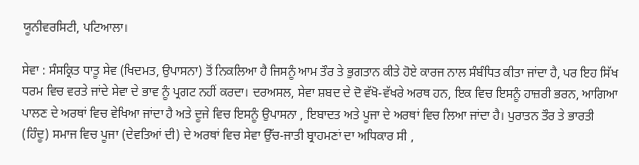ਯੂਨੀਵਰਸਿਟੀ, ਪਟਿਆਲਾ।

ਸੇਵਾ : ਸੰਸਕ੍ਰਿਤ ਧਾਤੂ ਸੇਵ (ਖਿਦਮਤ, ਉਪਾਸਨਾ) ਤੋਂ ਨਿਕਲਿਆ ਹੈ ਜਿਸਨੂੰ ਆਮ ਤੌਰ ਤੇ ਭੁਗਤਾਨ ਕੀਤੇ ਹੋਏ ਕਾਰਜ ਨਾਲ ਸੰਬੰਧਿਤ ਕੀਤਾ ਜਾਂਦਾ ਹੈ, ਪਰ ਇਹ ਸਿੱਖ ਧਰਮ ਵਿਚ ਵਰਤੇ ਜਾਂਦੇ ਸੇਵਾ ਦੇ ਭਾਵ ਨੂੰ ਪ੍ਰਗਟ ਨਹੀਂ ਕਰਦਾ। ਦਰਅਸਲ, ਸੇਵਾ ਸ਼ਬਦ ਦੇ ਦੋ ਵੱਖੋ-ਵੱਖਰੇ ਅਰਥ ਹਨ, ਇਕ ਵਿਚ ਇਸਨੂੰ ਹਾਜ਼ਰੀ ਭਰਨ, ਆਗਿਆ ਪਾਲਣ ਦੇ ਅਰਥਾਂ ਵਿਚ ਵੇਖਿਆ ਜਾਂਦਾ ਹੈ ਅਤੇ ਦੂਜੇ ਵਿਚ ਇਸਨੂੰ ਉਪਾਸਨਾ , ਇਬਾਦਤ ਅਤੇ ਪੂਜਾ ਦੇ ਅਰਥਾਂ ਵਿਚ ਲਿਆ ਜਾਂਦਾ ਹੈ। ਪੁਰਾਤਨ ਤੌਰ ਤੇ ਭਾਰਤੀ (ਹਿੰਦੂ) ਸਮਾਜ ਵਿਚ ਪੂਜਾ (ਦੇਵਤਿਆਂ ਦੀ) ਦੇ ਅਰਥਾਂ ਵਿਚ ਸੇਵਾ ਉੱਚ-ਜਾਤੀ ਬ੍ਰਾਹਮਣਾਂ ਦਾ ਅਧਿਕਾਰ ਸੀ ,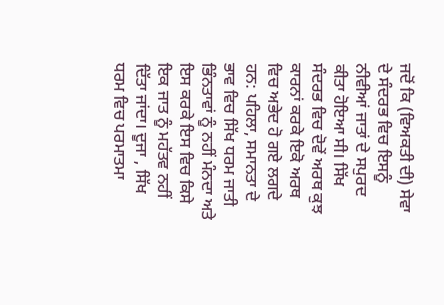ਜਦੋਂ ਕਿ (ਵਿਅਕਤੀ ਦੀ) ਸੇਵਾ ਦੇ ਸੰਦਰਭ ਵਿਚ ਇਸਨੂੰ ਨੀਵੀਆਂ ਜਾਤਾਂ ਦੇ ਸਪੁਰਦ ਕੀਤਾ ਹੋਇਆ ਸੀ। ਸਿੱਖ ਸੰਦਰਭ ਵਿਚ ਦੋਵੇਂ ਅਰਥ ਕੁਝ ਕਾਰਨਾਂ ਕਰਕੇ ਇਕੋ ਅਰਥ ਵਿਚ ਅਭੇਦ ਹੋ ਗਏ ਲਗਦੇ ਹਨ: ਪਹਿਲਾ, ਸਮਾਨਤਾ ਦੇ ਭਾਵ ਵਿਚ ਸਿੱਖ ਧਰਮ ਜਾਤੀ ਭਿੰਨਤਾਵਾਂ ਨੂੰ ਨਹੀਂ ਮੰਨਦਾ ਅਤੇ ਇਸ ਕਰਕੇ ਇਸ ਵਿਚ ਕਿਸੇ ਇਕ ਜਾਤ ਨੂੰ ਮਹੱਤਵ ਨਹੀਂ ਦਿੱਤਾ ਜਾਂਦਾ। ਦੂਜਾ , ਸਿੱਖ ਧਰਮ ਵਿਚ ਪਰਮਾਤਮਾ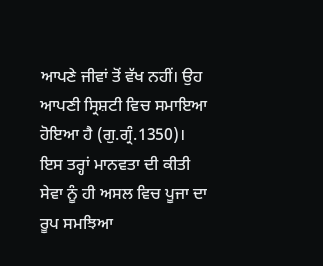ਆਪਣੇ ਜੀਵਾਂ ਤੋਂ ਵੱਖ ਨਹੀਂ। ਉਹ ਆਪਣੀ ਸ੍ਰਿਸ਼ਟੀ ਵਿਚ ਸਮਾਇਆ ਹੋਇਆ ਹੈ (ਗੁ.ਗ੍ਰੰ.1350)। ਇਸ ਤਰ੍ਹਾਂ ਮਾਨਵਤਾ ਦੀ ਕੀਤੀ ਸੇਵਾ ਨੂੰ ਹੀ ਅਸਲ ਵਿਚ ਪੂਜਾ ਦਾ ਰੂਪ ਸਮਝਿਆ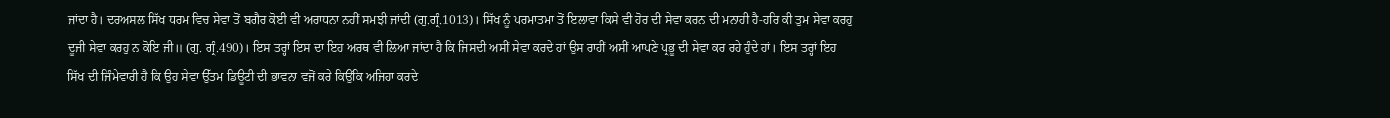ਜਾਂਦਾ ਹੈ। ਦਰਅਸਲ ਸਿੱਖ ਧਰਮ ਵਿਚ ਸੇਵਾ ਤੋਂ ਬਗੈਰ ਕੋਈ ਵੀ ਅਰਾਧਨਾ ਨਹੀਂ ਸਮਝੀ ਜਾਂਦੀ (ਗੁ.ਗ੍ਰੰ.1013)। ਸਿੱਖ ਨੂੰ ਪਰਮਾਤਮਾ ਤੋਂ ਇਲਾਵਾ ਕਿਸੇ ਵੀ ਹੋਰ ਦੀ ਸੇਵਾ ਕਰਨ ਦੀ ਮਨਾਹੀ ਹੈ-ਹਰਿ ਕੀ ਤੁਮ ਸੇਵਾ ਕਰਹੁ ਦੂਜੀ ਸੇਵਾ ਕਰਹੁ ਨ ਕੋਇ ਜੀ॥ (ਗੁ. ਗ੍ਰੰ.490)। ਇਸ ਤਰ੍ਹਾਂ ਇਸ ਦਾ ਇਹ ਅਰਥ ਵੀ ਲਿਆ ਜਾਂਦਾ ਹੈ ਕਿ ਜਿਸਦੀ ਅਸੀਂ ਸੇਵਾ ਕਰਦੇ ਹਾਂ ਉਸ ਰਾਹੀਂ ਅਸੀਂ ਆਪਣੇ ਪ੍ਰਭੂ ਦੀ ਸੇਵਾ ਕਰ ਰਹੇ ਹੁੰਦੇ ਹਾਂ। ਇਸ ਤਰ੍ਹਾਂ ਇਹ ਸਿੱਖ ਦੀ ਜਿੰਮੇਵਾਰੀ ਹੈ ਕਿ ਉਹ ਸੇਵਾ ਉੱਤਮ ਡਿਊਟੀ ਦੀ ਭਾਵਨਾ ਵਜੋਂ ਕਰੇ ਕਿਉਂਕਿ ਅਜਿਹਾ ਕਰਦੇ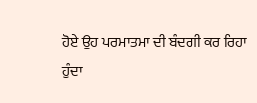ਹੋਏ ਉਹ ਪਰਮਾਤਮਾ ਦੀ ਬੰਦਗੀ ਕਰ ਰਿਹਾ ਹੁੰਦਾ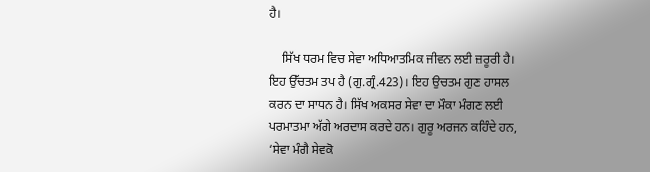ਹੈ।

    ਸਿੱਖ ਧਰਮ ਵਿਚ ਸੇਵਾ ਅਧਿਆਤਮਿਕ ਜੀਵਨ ਲਈ ਜ਼ਰੂਰੀ ਹੈ। ਇਹ ਉੱਚਤਮ ਤਪ ਹੈ (ਗੁ.ਗ੍ਰੰ.423)। ਇਹ ਉਚਤਮ ਗੁਣ ਹਾਸਲ ਕਰਨ ਦਾ ਸਾਧਨ ਹੈ। ਸਿੱਖ ਅਕਸਰ ਸੇਵਾ ਦਾ ਮੌਕਾ ਮੰਗਣ ਲਈ ਪਰਮਾਤਮਾ ਅੱਗੇ ਅਰਦਾਸ ਕਰਦੇ ਹਨ। ਗੁਰੂ ਅਰਜਨ ਕਹਿੰਦੇ ਹਨ, ‘ਸੇਵਾ ਮੰਗੈ ਸੇਵਕੋ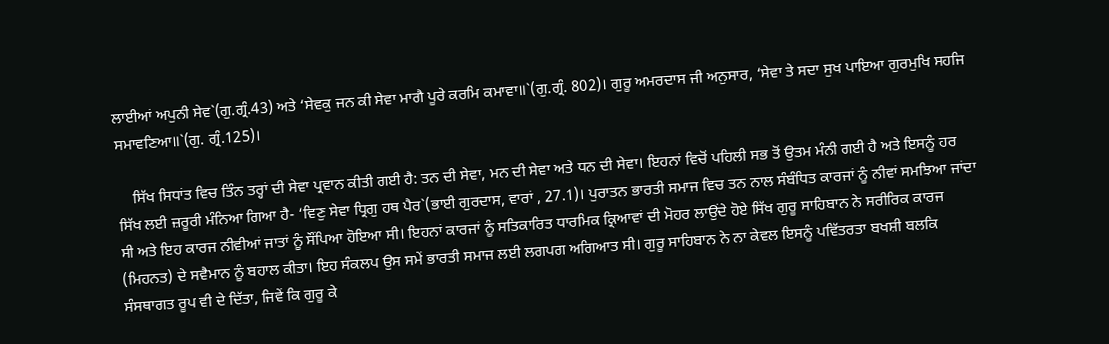ਲਾਈਆਂ ਅਪੁਨੀ ਸੇਵ`(ਗੁ.ਗ੍ਰੰ.43) ਅਤੇ ‘ਸੇਵਕੁ ਜਨ ਕੀ ਸੇਵਾ ਮਾਗੈ ਪੂਰੇ ਕਰਮਿ ਕਮਾਵਾ॥`(ਗੁ.ਗ੍ਰੰ. 802)। ਗੁਰੂ ਅਮਰਦਾਸ ਜੀ ਅਨੁਸਾਰ, ‘ਸੇਵਾ ਤੇ ਸਦਾ ਸੁਖ ਪਾਇਆ ਗੁਰਮੁਖਿ ਸਹਜਿ ਸਮਾਵਣਿਆ॥`(ਗੁ. ਗ੍ਰੰ.125)।

    ਸਿੱਖ ਸਿਧਾਂਤ ਵਿਚ ਤਿੰਨ ਤਰ੍ਹਾਂ ਦੀ ਸੇਵਾ ਪ੍ਰਵਾਨ ਕੀਤੀ ਗਈ ਹੈ: ਤਨ ਦੀ ਸੇਵਾ, ਮਨ ਦੀ ਸੇਵਾ ਅਤੇ ਧਨ ਦੀ ਸੇਵਾ। ਇਹਨਾਂ ਵਿਚੋਂ ਪਹਿਲੀ ਸਭ ਤੋਂ ਉਤਮ ਮੰਨੀ ਗਈ ਹੈ ਅਤੇ ਇਸਨੂੰ ਹਰ ਸਿੱਖ ਲਈ ਜ਼ਰੂਰੀ ਮੰਨਿਆ ਗਿਆ ਹੈ- ‘ਵਿਣੁ ਸੇਵਾ ਧ੍ਰਿਗੁ ਹਥ ਪੈਰ`(ਭਾਈ ਗੁਰਦਾਸ, ਵਾਰਾਂ , 27.1)। ਪੁਰਾਤਨ ਭਾਰਤੀ ਸਮਾਜ ਵਿਚ ਤਨ ਨਾਲ ਸੰਬੰਧਿਤ ਕਾਰਜਾਂ ਨੂੰ ਨੀਵਾਂ ਸਮਝਿਆ ਜਾਂਦਾ ਸੀ ਅਤੇ ਇਹ ਕਾਰਜ ਨੀਵੀਆਂ ਜਾਤਾਂ ਨੂੰ ਸੌਂਪਿਆ ਹੋਇਆ ਸੀ। ਇਹਨਾਂ ਕਾਰਜਾਂ ਨੂੰ ਸਤਿਕਾਰਿਤ ਧਾਰਮਿਕ ਕ੍ਰਿਆਵਾਂ ਦੀ ਮੋਹਰ ਲਾਉਂਦੇ ਹੋਏ ਸਿੱਖ ਗੁਰੂ ਸਾਹਿਬਾਨ ਨੇ ਸਰੀਰਿਕ ਕਾਰਜ (ਮਿਹਨਤ) ਦੇ ਸਵੈਮਾਨ ਨੂੰ ਬਹਾਲ ਕੀਤਾ। ਇਹ ਸੰਕਲਪ ਉਸ ਸਮੇਂ ਭਾਰਤੀ ਸਮਾਜ ਲਈ ਲਗਪਗ ਅਗਿਆਤ ਸੀ। ਗੁਰੂ ਸਾਹਿਬਾਨ ਨੇ ਨਾ ਕੇਵਲ ਇਸਨੂੰ ਪਵਿੱਤਰਤਾ ਬਖਸ਼ੀ ਬਲਕਿ ਸੰਸਥਾਗਤ ਰੂਪ ਵੀ ਦੇ ਦਿੱਤਾ, ਜਿਵੇਂ ਕਿ ਗੁਰੂ ਕੇ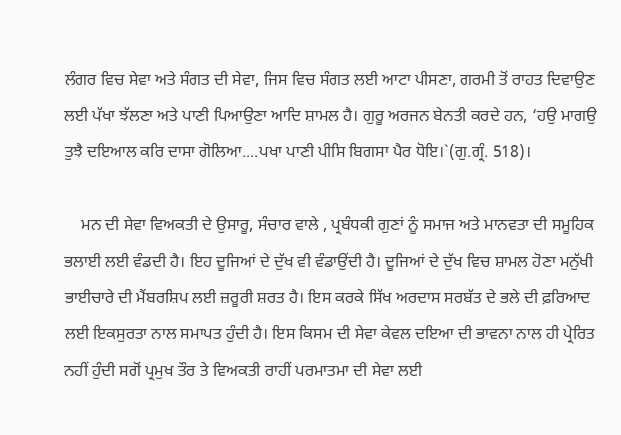ਲੰਗਰ ਵਿਚ ਸੇਵਾ ਅਤੇ ਸੰਗਤ ਦੀ ਸੇਵਾ, ਜਿਸ ਵਿਚ ਸੰਗਤ ਲਈ ਆਟਾ ਪੀਸਣਾ, ਗਰਮੀ ਤੋਂ ਰਾਹਤ ਦਿਵਾਉਣ ਲਈ ਪੱਖਾ ਝੱਲਣਾ ਅਤੇ ਪਾਣੀ ਪਿਆਉਣਾ ਆਦਿ ਸ਼ਾਮਲ ਹੈ। ਗੁਰੂ ਅਰਜਨ ਬੇਨਤੀ ਕਰਦੇ ਹਨ, ‘ਹਉ ਮਾਗਉ ਤੁਝੈ ਦਇਆਲ ਕਰਿ ਦਾਸਾ ਗੋਲਿਆ....ਪਖਾ ਪਾਣੀ ਪੀਸਿ ਬਿਗਸਾ ਪੈਰ ਧੋਇ।`(ਗੁ.ਗ੍ਰੰ. 518)।

    ਮਨ ਦੀ ਸੇਵਾ ਵਿਅਕਤੀ ਦੇ ਉਸਾਰੂ, ਸੰਚਾਰ ਵਾਲੇ , ਪ੍ਰਬੰਧਕੀ ਗੁਣਾਂ ਨੂੰ ਸਮਾਜ ਅਤੇ ਮਾਨਵਤਾ ਦੀ ਸਮੂਹਿਕ ਭਲਾਈ ਲਈ ਵੰਡਦੀ ਹੈ। ਇਹ ਦੂਜਿਆਂ ਦੇ ਦੁੱਖ ਵੀ ਵੰਡਾਉਂਦੀ ਹੈ। ਦੂਜਿਆਂ ਦੇ ਦੁੱਖ ਵਿਚ ਸ਼ਾਮਲ ਹੋਣਾ ਮਨੁੱਖੀ ਭਾਈਚਾਰੇ ਦੀ ਮੈਂਬਰਸ਼ਿਪ ਲਈ ਜ਼ਰੂਰੀ ਸ਼ਰਤ ਹੈ। ਇਸ ਕਰਕੇ ਸਿੱਖ ਅਰਦਾਸ ਸਰਬੱਤ ਦੇ ਭਲੇ ਦੀ ਫ਼ਰਿਆਦ ਲਈ ਇਕਸੁਰਤਾ ਨਾਲ ਸਮਾਪਤ ਹੁੰਦੀ ਹੈ। ਇਸ ਕਿਸਮ ਦੀ ਸੇਵਾ ਕੇਵਲ ਦਇਆ ਦੀ ਭਾਵਨਾ ਨਾਲ ਹੀ ਪ੍ਰੇਰਿਤ ਨਹੀਂ ਹੁੰਦੀ ਸਗੋਂ ਪ੍ਰਮੁਖ ਤੌਰ ਤੇ ਵਿਅਕਤੀ ਰਾਹੀਂ ਪਰਮਾਤਮਾ ਦੀ ਸੇਵਾ ਲਈ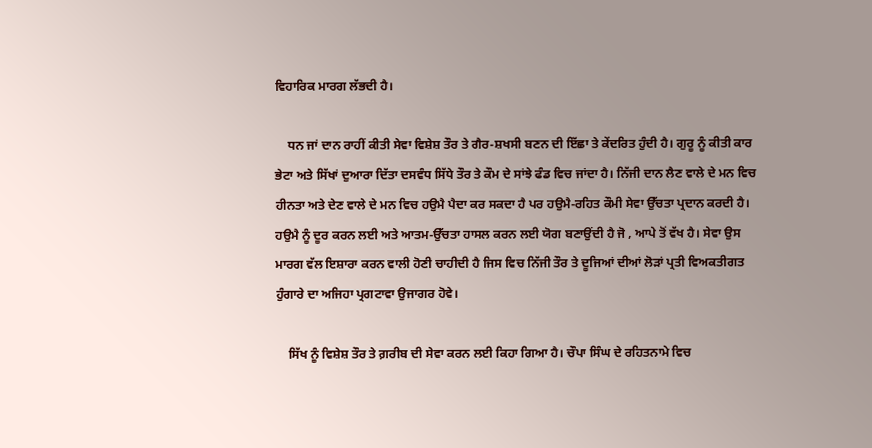ਵਿਹਾਰਿਕ ਮਾਰਗ ਲੱਭਦੀ ਹੈ।

    ਧਨ ਜਾਂ ਦਾਨ ਰਾਹੀਂ ਕੀਤੀ ਸੇਵਾ ਵਿਸ਼ੇਸ਼ ਤੌਰ ਤੇ ਗੈਰ-ਸ਼ਖਸੀ ਬਣਨ ਦੀ ਇੱਛਾ ਤੇ ਕੇਂਦਰਿਤ ਹੁੰਦੀ ਹੈ। ਗੁਰੂ ਨੂੰ ਕੀਤੀ ਕਾਰ ਭੇਟਾ ਅਤੇ ਸਿੱਖਾਂ ਦੁਆਰਾ ਦਿੱਤਾ ਦਸਵੰਧ ਸਿੱਧੇ ਤੌਰ ਤੇ ਕੌਮ ਦੇ ਸਾਂਝੇ ਫੰਡ ਵਿਚ ਜਾਂਦਾ ਹੈ। ਨਿੱਜੀ ਦਾਨ ਲੈਣ ਵਾਲੇ ਦੇ ਮਨ ਵਿਚ ਹੀਨਤਾ ਅਤੇ ਦੇਣ ਵਾਲੇ ਦੇ ਮਨ ਵਿਚ ਹਉਮੈ ਪੈਦਾ ਕਰ ਸਕਦਾ ਹੈ ਪਰ ਹਉਮੈ-ਰਹਿਤ ਕੌਮੀ ਸੇਵਾ ਉੱਚਤਾ ਪ੍ਰਦਾਨ ਕਰਦੀ ਹੈ। ਹਉਮੈ ਨੂੰ ਦੂਰ ਕਰਨ ਲਈ ਅਤੇ ਆਤਮ-ਉੱਚਤਾ ਹਾਸਲ ਕਰਨ ਲਈ ਯੋਗ ਬਣਾਉਂਦੀ ਹੈ ਜੋ , ਆਪੇ ਤੋਂ ਵੱਖ ਹੈ। ਸੇਵਾ ਉਸ ਮਾਰਗ ਵੱਲ ਇਸ਼ਾਰਾ ਕਰਨ ਵਾਲੀ ਹੋਣੀ ਚਾਹੀਦੀ ਹੈ ਜਿਸ ਵਿਚ ਨਿੱਜੀ ਤੌਰ ਤੇ ਦੂਜਿਆਂ ਦੀਆਂ ਲੋੜਾਂ ਪ੍ਰਤੀ ਵਿਅਕਤੀਗਤ ਹੁੰਗਾਰੇ ਦਾ ਅਜਿਹਾ ਪ੍ਰਗਟਾਵਾ ਉਜਾਗਰ ਹੋਵੇ।

    ਸਿੱਖ ਨੂੰ ਵਿਸ਼ੇਸ਼ ਤੌਰ ਤੇ ਗ਼ਰੀਬ ਦੀ ਸੇਵਾ ਕਰਨ ਲਈ ਕਿਹਾ ਗਿਆ ਹੈ। ਚੌਪਾ ਸਿੰਘ ਦੇ ਰਹਿਤਨਾਮੇ ਵਿਚ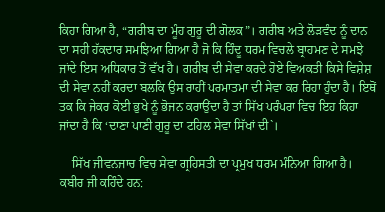ਕਿਹਾ ਗਿਆ ਹੈ, “ਗਰੀਬ ਦਾ ਮੂੰਹ ਗੁਰੂ ਦੀ ਗੋਲਕ”। ਗਰੀਬ ਅਤੇ ਲੋੜਵੰਦ ਨੂੰ ਦਾਨ ਦਾ ਸਹੀ ਹੱਕਦਾਰ ਸਮਝਿਆ ਗਿਆ ਹੈ ਜੋ ਕਿ ਹਿੰਦੂ ਧਰਮ ਵਿਚਲੇ ਬ੍ਰਾਹਮਣ ਦੇ ਸਮਝੇ ਜਾਂਦੇ ਇਸ ਅਧਿਕਾਰ ਤੋਂ ਵੱਖ ਹੈ। ਗਰੀਬ ਦੀ ਸੇਵਾ ਕਰਦੇ ਹੋਏ ਵਿਅਕਤੀ ਕਿਸੇ ਵਿਸ਼ੇਸ਼ ਦੀ ਸੇਵਾ ਨਹੀਂ ਕਰਦਾ ਬਲਕਿ ਉਸ ਰਾਹੀਂ ਪਰਮਾਤਮਾ ਦੀ ਸੇਵਾ ਕਰ ਰਿਹਾ ਹੁੰਦਾ ਹੈ। ਇਥੋਂ ਤਕ ਕਿ ਜੇਕਰ ਕੋਈ ਭੁਖੇ ਨੂੰ ਭੋਜਨ ਕਰਾਉਂਦਾ ਹੈ ਤਾਂ ਸਿੱਖ ਪਰੰਪਰਾ ਵਿਚ ਇਹ ਕਿਹਾ ਜਾਂਦਾ ਹੈ ਕਿ ‘ਦਾਣਾ ਪਾਣੀ ਗੁਰੂ ਦਾ ਟਹਿਲ ਸੇਵਾ ਸਿੱਖਾਂ ਦੀ`।

    ਸਿੱਖ ਜੀਵਨਜਾਚ ਵਿਚ ਸੇਵਾ ਗ੍ਰਹਿਸਤੀ ਦਾ ਪ੍ਰਮੁਖ ਧਰਮ ਮੰਨਿਆ ਗਿਆ ਹੈ। ਕਬੀਰ ਜੀ ਕਹਿੰਦੇ ਹਨ: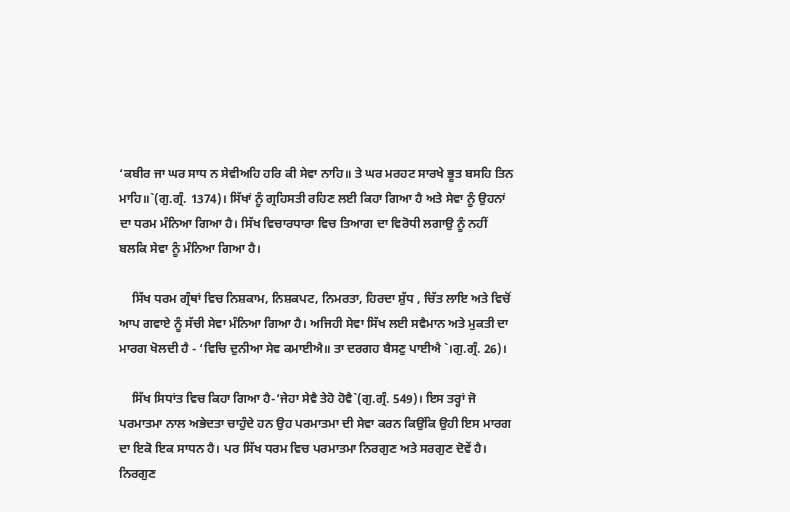‘ਕਬੀਰ ਜਾ ਘਰ ਸਾਧ ਨ ਸੇਵੀਅਹਿ ਹਰਿ ਕੀ ਸੇਵਾ ਨਾਹਿ॥ ਤੇ ਘਰ ਮਰਹਟ ਸਾਰਖੇ ਭੂਤ ਬਸਹਿ ਤਿਨ ਮਾਹਿ॥`(ਗੁ.ਗ੍ਰੰ. 1374)। ਸਿੱਖਾਂ ਨੂੰ ਗ੍ਰਹਿਸਤੀ ਰਹਿਣ ਲਈ ਕਿਹਾ ਗਿਆ ਹੈ ਅਤੇ ਸੇਵਾ ਨੂੰ ਉਹਨਾਂ ਦਾ ਧਰਮ ਮੰਨਿਆ ਗਿਆ ਹੈ। ਸਿੱਖ ਵਿਚਾਰਧਾਰਾ ਵਿਚ ਤਿਆਗ ਦਾ ਵਿਰੋਧੀ ਲਗਾਉ ਨੂੰ ਨਹੀਂ ਬਲਕਿ ਸੇਵਾ ਨੂੰ ਮੰਨਿਆ ਗਿਆ ਹੈ।

    ਸਿੱਖ ਧਰਮ ਗ੍ਰੰਥਾਂ ਵਿਚ ਨਿਸ਼ਕਾਮ, ਨਿਸ਼ਕਪਟ, ਨਿਮਰਤਾ, ਹਿਰਦਾ ਸ਼ੁੱਧ , ਚਿੱਤ ਲਾਇ ਅਤੇ ਵਿਚੋਂ ਆਪ ਗਵਾਏ ਨੂੰ ਸੱਚੀ ਸੇਵਾ ਮੰਨਿਆ ਗਿਆ ਹੈ। ਅਜਿਹੀ ਸੇਵਾ ਸਿੱਖ ਲਈ ਸਵੈਮਾਨ ਅਤੇ ਮੁਕਤੀ ਦਾ ਮਾਰਗ ਖੋਲਦੀ ਹੈ - ‘ਵਿਚਿ ਦੁਨੀਆ ਸੇਵ ਕਮਾਈਐ॥ ਤਾ ਦਰਗਹ ਬੈਸਣੁ ਪਾਈਐ `।ਗੁ.ਗ੍ਰੰ. 26)।

    ਸਿੱਖ ਸਿਧਾਂਤ ਵਿਚ ਕਿਹਾ ਗਿਆ ਹੈ-‘ਜੇਹਾ ਸੇਵੈ ਤੇਹੋ ਹੋਵੈ`(ਗੁ.ਗ੍ਰੰ. 549)। ਇਸ ਤਰ੍ਹਾਂ ਜੋ ਪਰਮਾਤਮਾ ਨਾਲ ਅਭੇਦਤਾ ਚਾਹੁੰਦੇ ਹਨ ਉਹ ਪਰਮਾਤਮਾ ਦੀ ਸੇਵਾ ਕਰਨ ਕਿਉਂਕਿ ਉਹੀ ਇਸ ਮਾਰਗ ਦਾ ਇਕੋ ਇਕ ਸਾਧਨ ਹੈ। ਪਰ ਸਿੱਖ ਧਰਮ ਵਿਚ ਪਰਮਾਤਮਾ ਨਿਰਗੁਣ ਅਤੇ ਸਰਗੁਣ ਦੋਵੇਂ ਹੈ। ਨਿਰਗੁਣ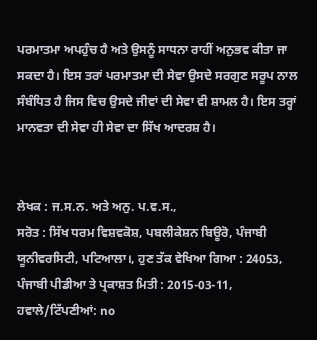ਪਰਮਾਤਮਾ ਅਪਹੁੰਚ ਹੈ ਅਤੇ ਉਸਨੂੰ ਸਾਧਨਾ ਰਾਹੀਂ ਅਨੁਭਵ ਕੀਤਾ ਜਾ ਸਕਦਾ ਹੈ। ਇਸ ਤਰਾਂ ਪਰਮਾਤਮਾ ਦੀ ਸੇਵਾ ਉਸਦੇ ਸਰਗੁਣ ਸਰੂਪ ਨਾਲ ਸੰਬੰਧਿਤ ਹੈ ਜਿਸ ਵਿਚ ਉਸਦੇ ਜੀਵਾਂ ਦੀ ਸੇਵਾ ਵੀ ਸ਼ਾਮਲ ਹੈ। ਇਸ ਤਰ੍ਹਾਂ ਮਾਨਵਤਾ ਦੀ ਸੇਵਾ ਹੀ ਸੇਵਾ ਦਾ ਸਿੱਖ ਆਦਰਸ਼ ਹੈ।


ਲੇਖਕ : ਜ.ਸ.ਨ. ਅਤੇ ਅਨੁ. ਪ.ਵ.ਸ.,
ਸਰੋਤ : ਸਿੱਖ ਧਰਮ ਵਿਸ਼ਵਕੋਸ਼, ਪਬਲੀਕੇਸ਼ਨ ਬਿਊਰੋ, ਪੰਜਾਬੀ ਯੂਨੀਵਰਸਿਟੀ, ਪਟਿਆਲਾ।, ਹੁਣ ਤੱਕ ਵੇਖਿਆ ਗਿਆ : 24053, ਪੰਜਾਬੀ ਪੀਡੀਆ ਤੇ ਪ੍ਰਕਾਸ਼ਤ ਮਿਤੀ : 2015-03-11, ਹਵਾਲੇ/ਟਿੱਪਣੀਆਂ: no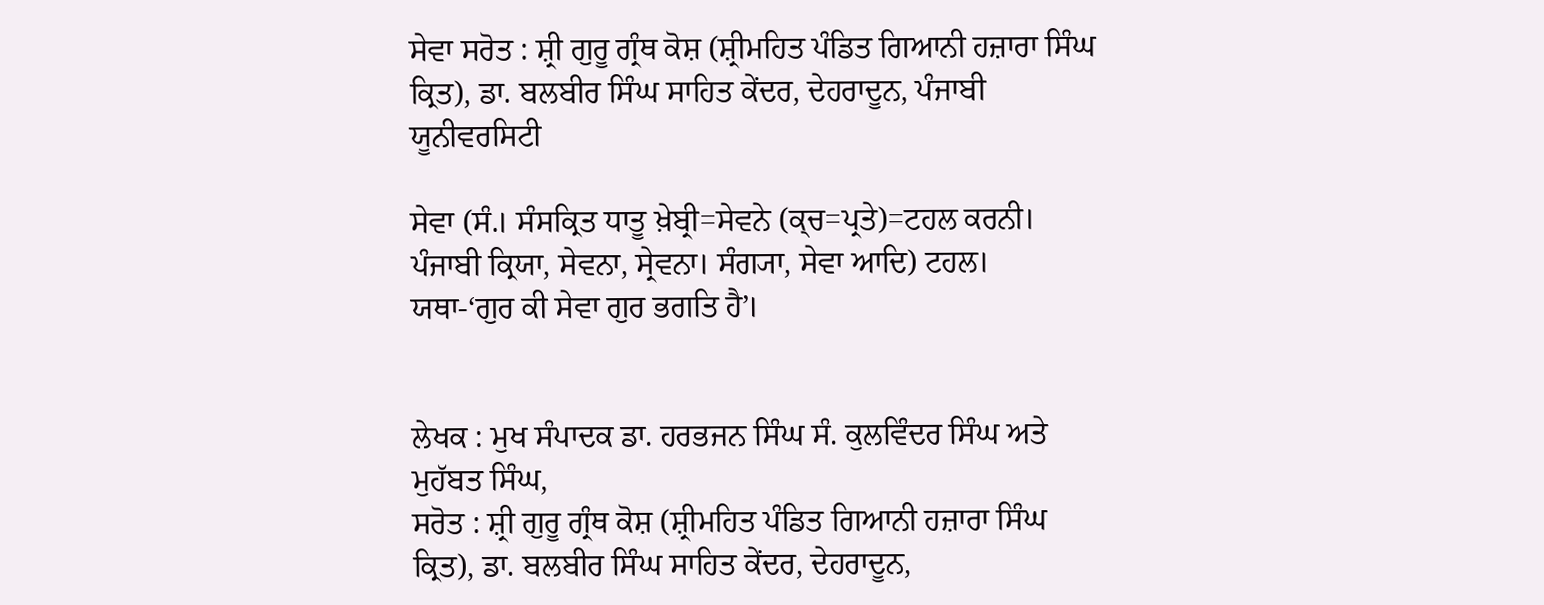ਸੇਵਾ ਸਰੋਤ : ਸ਼੍ਰੀ ਗੁਰੂ ਗ੍ਰੰਥ ਕੋਸ਼ (ਸ਼੍ਰੀਮਹਿਤ ਪੰਡਿਤ ਗਿਆਨੀ ਹਜ਼ਾਰਾ ਸਿੰਘ ਕ੍ਰਿਤ), ਡਾ. ਬਲਬੀਰ ਸਿੰਘ ਸਾਹਿਤ ਕੇਂਦਰ, ਦੇਹਰਾਦੂਨ, ਪੰਜਾਬੀ ਯੂਨੀਵਰਸਿਟੀ

ਸੇਵਾ (ਸੰ.। ਸੰਸਕ੍ਰਿਤ ਧਾਤੂ ਖ਼ੇਬ੍ਰੀ=ਸੇਵਨੇ (ਕ੍ਚ=ਪ੍ਰਤੇ)=ਟਹਲ ਕਰਨੀ। ਪੰਜਾਬੀ ਕ੍ਰਿਯਾ, ਸੇਵਨਾ, ਸ੍ਰੇਵਨਾ। ਸੰਗ੍ਯਾ, ਸੇਵਾ ਆਦਿ) ਟਹਲ। ਯਥਾ-‘ਗੁਰ ਕੀ ਸੇਵਾ ਗੁਰ ਭਗਤਿ ਹੈ’।


ਲੇਖਕ : ਮੁਖ ਸੰਪਾਦਕ ਡਾ. ਹਰਭਜਨ ਸਿੰਘ ਸੰ. ਕੁਲਵਿੰਦਰ ਸਿੰਘ ਅਤੇ ਮੁਹੱਬਤ ਸਿੰਘ,
ਸਰੋਤ : ਸ਼੍ਰੀ ਗੁਰੂ ਗ੍ਰੰਥ ਕੋਸ਼ (ਸ਼੍ਰੀਮਹਿਤ ਪੰਡਿਤ ਗਿਆਨੀ ਹਜ਼ਾਰਾ ਸਿੰਘ ਕ੍ਰਿਤ), ਡਾ. ਬਲਬੀਰ ਸਿੰਘ ਸਾਹਿਤ ਕੇਂਦਰ, ਦੇਹਰਾਦੂਨ,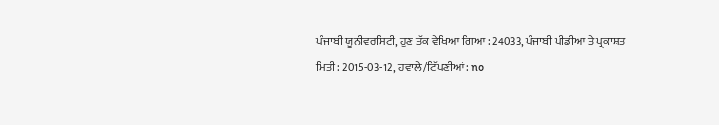ਪੰਜਾਬੀ ਯੂਨੀਵਰਸਿਟੀ, ਹੁਣ ਤੱਕ ਵੇਖਿਆ ਗਿਆ : 24033, ਪੰਜਾਬੀ ਪੀਡੀਆ ਤੇ ਪ੍ਰਕਾਸ਼ਤ ਮਿਤੀ : 2015-03-12, ਹਵਾਲੇ/ਟਿੱਪਣੀਆਂ: no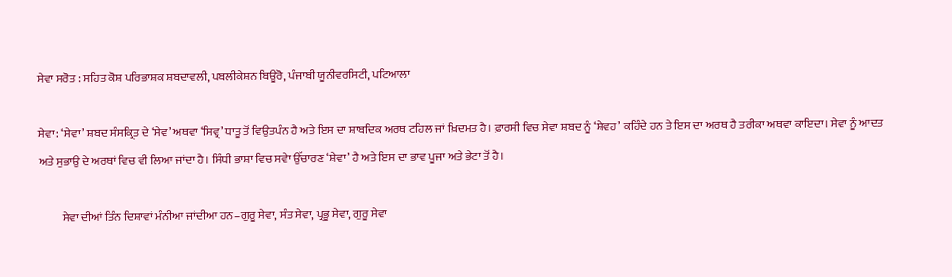ਸੇਵਾ ਸਰੋਤ : ਸਹਿਤ ਕੋਸ਼ ਪਰਿਭਾਸ਼ਕ ਸ਼ਬਦਾਵਲੀ, ਪਬਲੀਕੇਸ਼ਨ ਬਿਊਰੋ, ਪੰਜਾਬੀ ਯੂਨੀਵਰਸਿਟੀ, ਪਟਿਆਲਾ

ਸੇਵਾ: ‘ਸੇਵਾ’ ਸ਼ਬਦ ਸੰਸਕ੍ਰਿਤ ਦੇ ‘ਸੇਵ’ ਅਥਵਾ ‘ਸਿਵ੍ਰ’ ਧਾਤੂ ਤੋਂ ਵਿਉਤਪੰਨ ਹੈ ਅਤੇ ਇਸ ਦਾ ਸ਼ਾਬਦਿਕ ਅਰਥ ਟਹਿਲ ਜਾਂ ਖ਼ਿਦਮਤ ਹੈ। ਫ਼ਾਰਸੀ ਵਿਚ ਸੇਵਾ ਸ਼ਬਦ ਨੂੰ ‘ਸ਼ੇਵਹ’ ਕਹਿੰਦੇ ਹਨ ਤੇ ਇਸ ਦਾ ਅਰਥ ਹੈ ਤਰੀਕਾ ਅਥਵਾ ਕਾਇਦਾ। ਸੇਵਾ ਨੂੰ ਆਦਤ ਅਤੇ ਸੁਭਾਉ ਦੇ ਅਰਥਾਂ ਵਿਚ ਵੀ ਲਿਆ ਜਾਂਦਾ ਹੈ। ਸਿੰਧੀ ਭਾਸ਼ਾ ਵਿਚ ਸਵੇਾ ਉੱਚਾਰਣ ‘ਸ਼ੇਵਾ’ ਹੈ ਅਤੇ ਇਸ ਦਾ ਭਾਵ ਪੂਜਾ ਅਤੇ ਭੇਟਾ ਤੋਂ ਹੈ।

          ਸੇਵਾ ਦੀਆਂ ਤਿੰਨ ਦਿਸ਼ਾਵਾਂ ਮੰਨੀਆ ਜਾਂਦੀਆ ਹਨ–ਗੁਰੂ ਸੇਵਾ, ਸੰਤ ਸੇਵਾ, ਪ੍ਰਭੂ ਸੇਵਾ, ਗੁਰੂ ਸੇਵਾ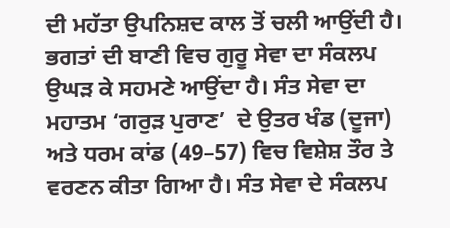ਦੀ ਮਹੱਤਾ ਉਪਨਿਸ਼ਦ ਕਾਲ ਤੋਂ ਚਲੀ ਆਉਂਦੀ ਹੈ। ਭਗਤਾਂ ਦੀ ਬਾਣੀ ਵਿਚ ਗੁਰੂ ਸੇਵਾ ਦਾ ਸੰਕਲਪ ਉਘੜ ਕੇ ਸਹਮਣੇ ਆਉਂਦਾ ਹੈ। ਸੰਤ ਸੇਵਾ ਦਾ ਮਹਾਤਮ ‘ਗਰੁੜ ਪੁਰਾਣ’  ਦੇ ਉਤਰ ਖੰਡ (ਦੂਜਾ) ਅਤੇ ਧਰਮ ਕਾਂਡ (49–57) ਵਿਚ ਵਿਸ਼ੇਸ਼ ਤੌਰ ਤੇ ਵਰਣਨ ਕੀਤਾ ਗਿਆ ਹੈ। ਸੰਤ ਸੇਵਾ ਦੇ ਸੰਕਲਪ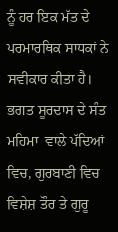ਨੂੰ ਹਰ ਇਕ ਮੱਤ ਦੇ ਪਰਮਾਰਥਿਕ ਸਾਧਕਾਂ ਨੇ ਸਵੀਕਾਰ ਕੀਤਾ ਹੈ। ਭਗਤ ਸੂਰਦਾਸ ਦੇ ਸੰਤ ਮਹਿਮਾ  ਵਾਲੇ ਪੱਦਿਆਂ ਵਿਚ, ਗੁਰਬਾਣੀ ਵਿਚ ਵਿਸ਼ੇਸ਼ ਤੌਰ ਤੇ ਗੁਰੂ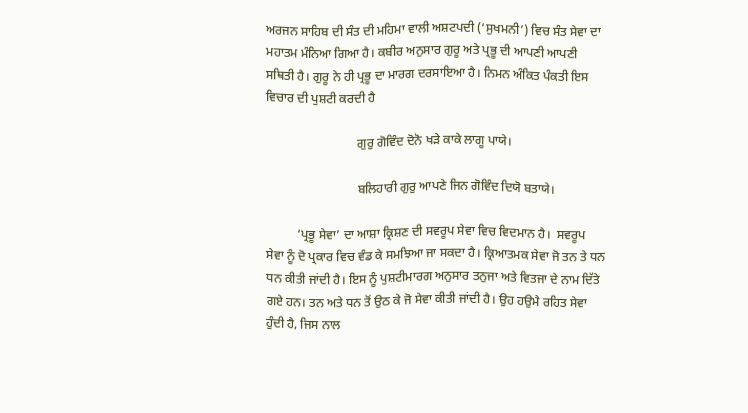ਅਰਜਨ ਸਾਹਿਬ ਦੀ ਸੰਤ ਦੀ ਮਹਿਮਾ ਵਾਲੀ ਅਸ਼ਟਪਦੀ (‘ਸੁਖਮਨੀ’) ਵਿਚ ਸੰਤ ਸੇਵਾ ਦਾ ਮਹਾਤਮ ਮੰਨਿਆ ਗਿਆ ਹੈ। ਕਬੀਰ ਅਨੁਸਾਰ ਗੁਰੂ ਅਤੇ ਪ੍ਰਭੂ ਦੀ ਆਪਣੀ ਆਪਣੀ ਸਥਿਤੀ ਹੈ। ਗੁਰੂ ਨੇ ਹੀ ਪ੍ਰਭੂ ਦਾ ਮਾਰਗ ਦਰਸਾਇਆ ਹੈ। ਨਿਮਨ ਅੰਕਿਤ ਪੰਕਤੀ ਇਸ ਵਿਚਾਰ ਦੀ ਪੁਸ਼ਟੀ ਕਰਦੀ ਹੈ

                             ਗੁਰੁ ਗੋਵਿੰਦ ਦੋਨੋ ਖੜੇ ਕਾਕੇ ਲਾਗੂ ਪਾਯੇ।

                             ਬਲਿਹਾਰੀ ਗੁਰੁ ਆਪਣੇ ਜਿਨ ਗੋਵਿੰਦ ਦਿਯੋ ਬਤਾਯੇ।

          ‘ਪ੍ਰਭੂ ਸੇਵਾ’ ਦਾ ਆਸ਼ਾ ਕ੍ਰਿਸ਼ਣ ਦੀ ਸਵਰੂਪ ਸੇਵਾ ਵਿਚ ਵਿਦਮਾਨ ਹੈ।  ਸਵਰੂਪ ਸੇਵਾ ਨੂੰ ਦੋ ਪ੍ਰਕਾਰ ਵਿਚ ਵੰਡ ਕੇ ਸਮਝਿਆ ਜਾ ਸਕਦਾ ਹੈ। ਕ੍ਰਿਆਤਮਕ ਸੇਵਾ ਜੋ ਤਨ ਤੇ ਧਨ ਧਨ ਕੀਤੀ ਜਾਂਦੀ ਹੈ। ਇਸ ਨੂੰ ਪੁਸ਼ਟੀਮਾਰਗ ਅਨੁਸਾਰ ਤਨੁਜਾ ਅਤੇ ਵਿਤਜਾ ਦੇ ਨਾਮ ਦਿੱਤੇ ਗਏ ਹਨ। ਤਨ ਅਤੇ ਧਨ ਤੋਂ ਉਠ ਕੇ ਜੋ ਸੇਵਾ ਕੀਤੀ ਜਾਂਦੀ ਹੈ। ਉਹ ਹਉਮੈ ਰਹਿਤ ਸੇਵਾ ਹੁੰਦੀ ਹੈ, ਜਿਸ ਨਾਲ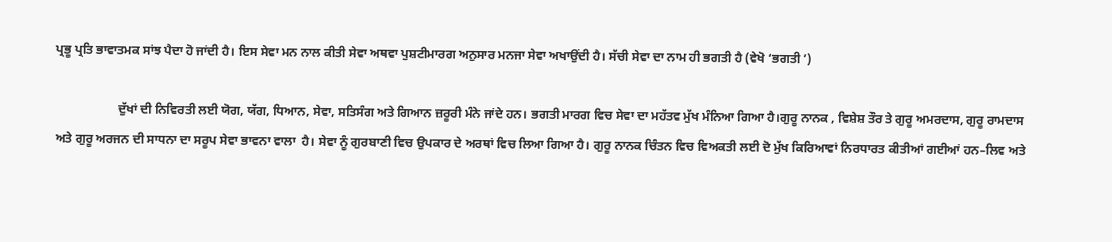ਪ੍ਰਭੂ ਪ੍ਰਤਿ ਭਾਵਾਤਮਕ ਸਾਂਝ ਪੈਦਾ ਹੋ ਜਾਂਦੀ ਹੈ। ਇਸ ਸੇਵਾ ਮਨ ਨਾਲ ਕੀਤੀ ਸੇਵਾ ਅਥਵਾ ਪੁਸ਼ਟੀਮਾਰਗ ਅਨੁਸਾਰ ਮਨਜਾ ਸੇਵਾ ਅਖਾਉਂਦੀ ਹੈ। ਸੱਚੀ ਸੇਵਾ ਦਾ ਨਾਮ ਹੀ ਭਗਤੀ ਹੈ (ਵੇਖੋ ‘ਭਗਤੀ ’)

                    ਦੁੱਖਾਂ ਦੀ ਨਿਵਿਰਤੀ ਲਈ ਯੋਗ, ਯੱਗ, ਧਿਆਨ, ਸੇਵਾ, ਸਤਿਸੰਗ ਅਤੇ ਗਿਆਨ ਜ਼ਰੂਰੀ ਮੰਨੇ ਜਾਂਦੇ ਹਨ। ਭਗਤੀ ਮਾਰਗ ਵਿਚ ਸੇਵਾ ਦਾ ਮਹੱਤਵ ਮੁੱਖ ਮੰਨਿਆ ਗਿਆ ਹੈ।ਗੁਰੂ ਨਾਨਕ , ਵਿਸ਼ੇਸ਼ ਤੌਰ ਤੇ ਗੁਰੂ ਅਮਰਦਾਸ, ਗੁਰੂ ਰਾਮਦਾਸ ਅਤੇ ਗੁਰੂ ਅਰਜਨ ਦੀ ਸਾਧਨਾ ਦਾ ਸਰੂਪ ਸੇਵਾ ਭਾਵਨਾ ਵਾਲਾ  ਹੈ। ਸੇਵਾ ਨੂੰ ਗੁਰਬਾਣੀ ਵਿਚ ਉਪਕਾਰ ਦੇ ਅਰਥਾਂ ਵਿਚ ਲਿਆ ਗਿਆ ਹੈ। ਗੁਰੂ ਨਾਨਕ ਚਿੰਤਨ ਵਿਚ ਵਿਅਕਤੀ ਲਈ ਦੋ ਮੁੱਖ ਕਿਰਿਆਵਾਂ ਨਿਰਧਾਰਤ ਕੀਤੀਆਂ ਗਈਆਂ ਹਨ–ਲਿਵ ਅਤੇ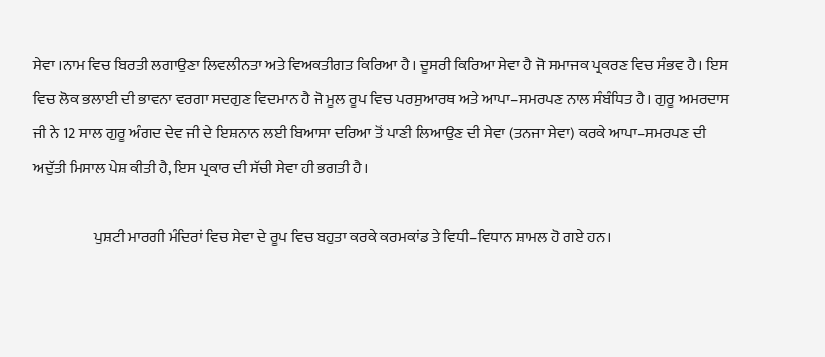ਸੇਵਾ ।ਨਾਮ ਵਿਚ ਬਿਰਤੀ ਲਗਾਉਣਾ ਲਿਵਲੀਨਤਾ ਅਤੇ ਵਿਅਕਤੀਗਤ ਕਿਰਿਆ ਹੈ। ਦੂਸਰੀ ਕਿਰਿਆ ਸੇਵਾ ਹੈ ਜੋ ਸਮਾਜਕ ਪ੍ਰਕਰਣ ਵਿਚ ਸੰਭਵ ਹੈ। ਇਸ ਵਿਚ ਲੋਕ ਭਲਾਈ ਦੀ ਭਾਵਨਾ ਵਰਗਾ ਸਦਗੁਣ ਵਿਦਮਾਨ ਹੈ ਜੋ ਮੂਲ ਰੂਪ ਵਿਚ ਪਰਸੁਆਰਥ ਅਤੇ ਆਪਾ–ਸਮਰਪਣ ਨਾਲ ਸੰਬੰਧਿਤ ਹੈ। ਗੁਰੂ ਅਮਰਦਾਸ ਜੀ ਨੇ 12 ਸਾਲ ਗੁਰੂ ਅੰਗਦ ਦੇਵ ਜੀ ਦੇ ਇਸ਼ਨਾਨ ਲਈ ਬਿਆਸਾ ਦਰਿਆ ਤੋਂ ਪਾਣੀ ਲਿਆਉਣ ਦੀ ਸੇਵਾ (ਤਨਜਾ ਸੇਵਾ) ਕਰਕੇ ਆਪਾ–ਸਮਰਪਣ ਦੀ ਅਦੁੱਤੀ ਮਿਸਾਲ ਪੇਸ਼ ਕੀਤੀ ਹੈ, ਇਸ ਪ੍ਰਕਾਰ ਦੀ ਸੱਚੀ ਸੇਵਾ ਹੀ ਭਗਤੀ ਹੈ।

                    ਪੁਸ਼ਟੀ ਮਾਰਗੀ ਮੰਦਿਰਾਂ ਵਿਚ ਸੇਵਾ ਦੇ ਰੂਪ ਵਿਚ ਬਹੁਤਾ ਕਰਕੇ ਕਰਮਕਾਂਡ ਤੇ ਵਿਧੀ–ਵਿਧਾਨ ਸ਼ਾਮਲ ਹੋ ਗਏ ਹਨ।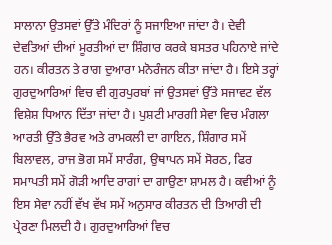ਸਾਲਾਨਾ ਉਤਸਵਾਂ ਉੱਤੇ ਮੰਦਿਰਾਂ ਨੂੰ ਸਜਾਇਆ ਜਾਂਦਾ ਹੈ। ਦੇਵੀ ਦੇਵਤਿਆਂ ਦੀਆਂ ਮੂਰਤੀਆਂ ਦਾ ਸ਼ਿੰਗਾਰ ਕਰਕੇ ਬਸਤਰ ਪਹਿਨਾਏ ਜਾਂਦੇ ਹਨ। ਕੀਰਤਨ ਤੇ ਰਾਗ ਦੁਆਰਾ ਮਨੋਰੰਜਨ ਕੀਤਾ ਜਾਂਦਾ ਹੈ। ਇਸੇ ਤਰ੍ਹਾਂ ਗੁਰਦੁਆਰਿਆਂ ਵਿਚ ਵੀ ਗੁਰਪੁਰਬਾਂ ਜਾਂ ਉਤਸਵਾਂ ਉੱਤੇ ਸਜਾਵਟ ਵੱਲ ਵਿਸ਼ੇਸ਼ ਧਿਆਨ ਦਿੱਤਾ ਜਾਂਦਾ ਹੈ। ਪੁਸ਼ਟੀ ਮਾਰਗੀ ਸੇਵਾ ਵਿਚ ਮੰਗਲਾ ਆਰਤੀ ਉੱਤੇ ਭੈਰਵ ਅਤੇ ਰਾਮਕਲੀ ਦਾ ਗਾਇਨ, ਸ਼ਿੰਗਾਰ ਸਮੇਂ ਬਿਲਾਵਲ, ਰਾਜ ਭੋਗ ਸਮੇਂ ਸਾਰੰਗ, ਉਥਾਪਨ ਸਮੇਂ ਸੋਰਠ, ਫਿਰ ਸਮਾਪਤੀ ਸਮੇਂ ਗੋੜੀ ਆਦਿ ਰਾਗਾਂ ਦਾ ਗਾਉਣਾ ਸ਼ਾਮਲ ਹੈ। ਕਵੀਆਂ ਨੂੰ ਇਸ ਸੇਵਾ ਨਹੀਂ ਵੱਖ ਵੱਖ ਸਮੇਂ ਅਨੁਸਾਰ ਕੀਰਤਨ ਦੀ ਤਿਆਰੀ ਦੀ ਪ੍ਰੇਰਣਾ ਮਿਲਦੀ ਹੈ। ਗੁਰਦੁਆਰਿਆਂ ਵਿਚ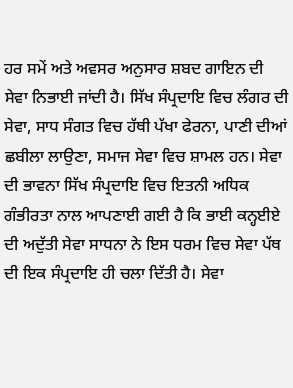ਹਰ ਸਮੇਂ ਅਤੇ ਅਵਸਰ ਅਨੁਸਾਰ ਸ਼ਬਦ ਗਾਇਨ ਦੀ ਸੇਵਾ ਨਿਭਾਈ ਜਾਂਦੀ ਹੈ। ਸਿੱਖ ਸੰਪ੍ਰਦਾਇ ਵਿਚ ਲੰਗਰ ਦੀ ਸੇਵਾ, ਸਾਧ ਸੰਗਤ ਵਿਚ ਹੱਥੀ ਪੱਖਾ ਫੇਰਨਾ, ਪਾਣੀ ਦੀਆਂ ਛਬੀਲਾ ਲਾਉਣਾ, ਸਮਾਜ ਸੇਵਾ ਵਿਚ ਸ਼ਾਮਲ ਹਨ। ਸੇਵਾ ਦੀ ਭਾਵਨਾ ਸਿੱਖ ਸੰਪ੍ਰਦਾਇ ਵਿਚ ਇਤਨੀ ਅਧਿਕ ਗੰਭੀਰਤਾ ਨਾਲ ਆਪਣਾਈ ਗਈ ਹੈ ਕਿ ਭਾਈ ਕਨ੍ਹਈਏ ਦੀ ਅਦੁੱਤੀ ਸੇਵਾ ਸਾਧਨਾ ਨੇ ਇਸ ਧਰਮ ਵਿਚ ਸੇਵਾ ਪੱਥ ਦੀ ਇਕ ਸੰਪ੍ਰਦਾਇ ਹੀ ਚਲਾ ਦਿੱਤੀ ਹੈ। ਸੇਵਾ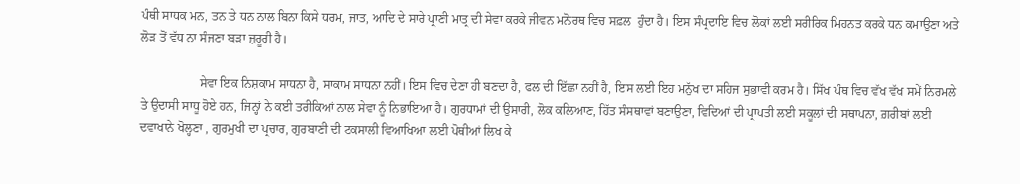ਪੰਥੀ ਸਾਧਕ ਮਨ, ਤਨ ਤੇ ਧਨ ਨਾਲ ਬਿਨਾ ਕਿਸੇ ਧਰਮ, ਜਾਤ, ਆਦਿ ਦੇ ਸਾਰੇ ਪ੍ਰਾਣੀ ਮਾਤ੍ਰ ਦੀ ਸੇਵਾ ਕਰਕੇ ਜੀਵਨ ਮਨੋਰਥ ਵਿਚ ਸਫ਼ਲ  ਹੁੰਦਾ ਹੈ। ਇਸ ਸੰਪ੍ਰਦਾਇ ਵਿਚ ਲੋਕਾਂ ਲਈ ਸਰੀਰਿਕ ਮਿਹਨਤ ਕਰਕੇ ਧਨ ਕਮਾਉਣਾ ਅਤੇ ਲੋੜ ਤੋਂ ਵੱਧ ਨਾ ਸੰਜਣਾ ਬੜਾ ਜ਼ਰੂਰੀ ਹੈ।

                   ਸੇਵਾ ਇਕ ਨਿਸ਼ਕਾਮ ਸਾਧਨਾ ਹੈ, ਸਾਕਾਮ ਸਾਧਨਾ ਨਹੀਂ। ਇਸ ਵਿਚ ਦੇਣਾ ਹੀ ਬਣਦਾ ਹੈ, ਫਲ ਦੀ ਇੱਛਾ ਨਹੀਂ ਹੈ, ਇਸ ਲਈ ਇਹ ਮਨੁੱਖ ਦਾ ਸਹਿਜ ਸੁਭਾਵੀ ਕਰਮ ਹੈ। ਸਿੱਖ ਪੰਥ ਵਿਚ ਵੱਖ ਵੱਖ ਸਮੇਂ ਨਿਰਮਲੇ ਤੇ ਉਦਾਸੀ ਸਾਧੂ ਹੋਏ ਹਨ, ਜਿਨ੍ਹਾਂ ਨੇ ਕਈ ਤਰੀਕਿਆਂ ਨਾਲ ਸੇਵਾ ਨੂੰ ਨਿਭਾਇਆ ਹੈ। ਗੁਰਧਾਮਾਂ ਦੀ ਉਸਾਰੀ, ਲੋਕ ਕਲਿਆਣ, ਹਿੱਤ ਸੰਸਥਾਵਾਂ ਬਣਾਉਣਾ, ਵਿਦਿਆਂ ਦੀ ਪ੍ਰਾਪਤੀ ਲਈ ਸਕੂਲਾਂ ਦੀ ਸਥਾਪਨਾ, ਗ਼ਰੀਬਾਂ ਲਈ ਦਵਾਖਾਨੇ ਖੋਲ੍ਹਣਾ , ਗੁਰਮੁਖੀ ਦਾ ਪ੍ਰਚਾਰ, ਗੁਰਬਾਣੀ ਦੀ ਟਕਸਾਲੀ ਵਿਆਖਿਆ ਲਈ ਪੋਥੀਆਂ ਲਿਖ ਕੇ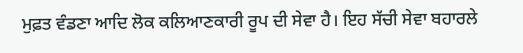ਮੁਫ਼ਤ ਵੰਡਣਾ ਆਦਿ ਲੋਕ ਕਲਿਆਣਕਾਰੀ ਰੂਪ ਦੀ ਸੇਵਾ ਹੈ। ਇਹ ਸੱਚੀ ਸੇਵਾ ਬਹਾਰਲੇ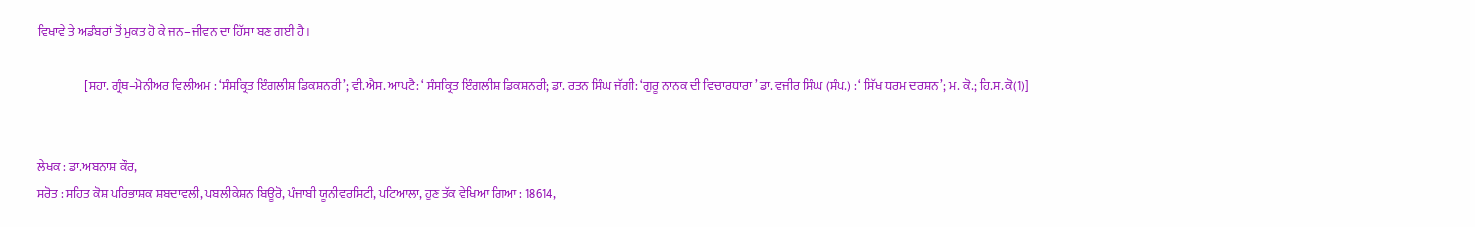ਵਿਖਾਵੇ ਤੇ ਅਡੰਬਰਾਂ ਤੋਂ ਮੁਕਤ ਹੋ ਕੇ ਜਨ–ਜੀਵਨ ਦਾ ਹਿੱਸਾ ਬਣ ਗਈ ਹੈ।

                   [ਸਹਾ. ਗ੍ਰੰਥ–ਮੋਨੀਅਰ ਵਿਲੀਅਮ : ‘ਸੰਸਕ੍ਰਿਤ ਇੰਗਲੀਸ਼ ਡਿਕਸ਼ਨਰੀ’; ਵੀ.ਐਸ. ਆਪਟੈ: ‘ ਸੰਸਕ੍ਰਿਤ ਇੰਗਲੀਸ਼ ਡਿਕਸ਼ਨਰੀ; ਡਾ. ਰਤਨ ਸਿੰਘ ਜੱਗੀ: ‘ਗੁਰੂ ਨਾਨਕ ਦੀ ਵਿਚਾਰਧਾਰਾ ’ ਡਾ. ਵਜੀਰ ਸਿੰਘ (ਸੰਪ.) : ‘ ਸਿੱਖ ਧਰਮ ਦਰਸ਼ਨ’; ਮ. ਕੋ.; ਹਿ.ਸ.ਕੋ(1)]


ਲੇਖਕ : ਡਾ.ਅਬਨਾਸ਼ ਕੌਰ,
ਸਰੋਤ : ਸਹਿਤ ਕੋਸ਼ ਪਰਿਭਾਸ਼ਕ ਸ਼ਬਦਾਵਲੀ, ਪਬਲੀਕੇਸ਼ਨ ਬਿਊਰੋ, ਪੰਜਾਬੀ ਯੂਨੀਵਰਸਿਟੀ, ਪਟਿਆਲਾ, ਹੁਣ ਤੱਕ ਵੇਖਿਆ ਗਿਆ : 18614,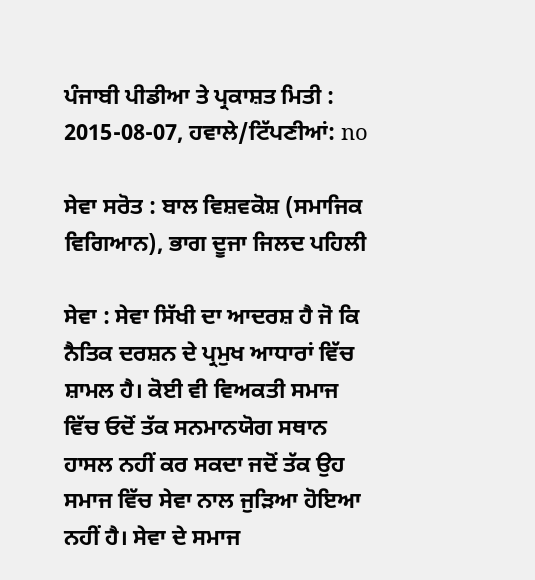ਪੰਜਾਬੀ ਪੀਡੀਆ ਤੇ ਪ੍ਰਕਾਸ਼ਤ ਮਿਤੀ : 2015-08-07, ਹਵਾਲੇ/ਟਿੱਪਣੀਆਂ: no

ਸੇਵਾ ਸਰੋਤ : ਬਾਲ ਵਿਸ਼ਵਕੋਸ਼ (ਸਮਾਜਿਕ ਵਿਗਿਆਨ), ਭਾਗ ਦੂਜਾ ਜਿਲਦ ਪਹਿਲੀ

ਸੇਵਾ : ਸੇਵਾ ਸਿੱਖੀ ਦਾ ਆਦਰਸ਼ ਹੈ ਜੋ ਕਿ ਨੈਤਿਕ ਦਰਸ਼ਨ ਦੇ ਪ੍ਰਮੁਖ ਆਧਾਰਾਂ ਵਿੱਚ ਸ਼ਾਮਲ ਹੈ। ਕੋਈ ਵੀ ਵਿਅਕਤੀ ਸਮਾਜ ਵਿੱਚ ਓਦੋਂ ਤੱਕ ਸਨਮਾਨਯੋਗ ਸਥਾਨ ਹਾਸਲ ਨਹੀਂ ਕਰ ਸਕਦਾ ਜਦੋਂ ਤੱਕ ਉਹ ਸਮਾਜ ਵਿੱਚ ਸੇਵਾ ਨਾਲ ਜੁੜਿਆ ਹੋਇਆ ਨਹੀਂ ਹੈ। ਸੇਵਾ ਦੇ ਸਮਾਜ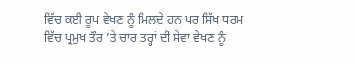ਵਿੱਚ ਕਈ ਰੂਪ ਵੇਖਣ ਨੂੰ ਮਿਲਦੇ ਹਨ ਪਰ ਸਿੱਖ ਧਰਮ ਵਿੱਚ ਪ੍ਰਮੁਖ ਤੌਰ ’ਤੇ ਚਾਰ ਤਰ੍ਹਾਂ ਦੀ ਸੇਵਾ ਵੇਖਣ ਨੂੰ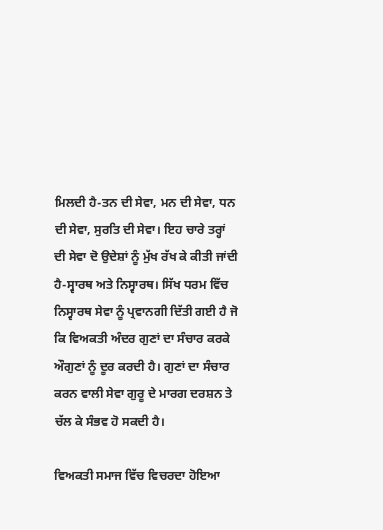ਮਿਲਦੀ ਹੈ-ਤਨ ਦੀ ਸੇਵਾ, ਮਨ ਦੀ ਸੇਵਾ, ਧਨ ਦੀ ਸੇਵਾ, ਸੁਰਤਿ ਦੀ ਸੇਵਾ। ਇਹ ਚਾਰੇ ਤਰ੍ਹਾਂ ਦੀ ਸੇਵਾ ਦੋ ਉਦੇਸ਼ਾਂ ਨੂੰ ਮੁੱਖ ਰੱਖ ਕੇ ਕੀਤੀ ਜਾਂਦੀ ਹੈ-ਸ੍ਵਾਰਥ ਅਤੇ ਨਿਸ੍ਵਾਰਥ। ਸਿੱਖ ਧਰਮ ਵਿੱਚ ਨਿਸ੍ਵਾਰਥ ਸੇਵਾ ਨੂੰ ਪ੍ਰਵਾਨਗੀ ਦਿੱਤੀ ਗਈ ਹੈ ਜੋ ਕਿ ਵਿਅਕਤੀ ਅੰਦਰ ਗੁਣਾਂ ਦਾ ਸੰਚਾਰ ਕਰਕੇ ਔਗੁਣਾਂ ਨੂੰ ਦੂਰ ਕਰਦੀ ਹੈ। ਗੁਣਾਂ ਦਾ ਸੰਚਾਰ ਕਰਨ ਵਾਲੀ ਸੇਵਾ ਗੁਰੂ ਦੇ ਮਾਰਗ ਦਰਸ਼ਨ ਤੇ ਚੱਲ ਕੇ ਸੰਭਵ ਹੋ ਸਕਦੀ ਹੈ।

ਵਿਅਕਤੀ ਸਮਾਜ ਵਿੱਚ ਵਿਚਰਦਾ ਹੋਇਆ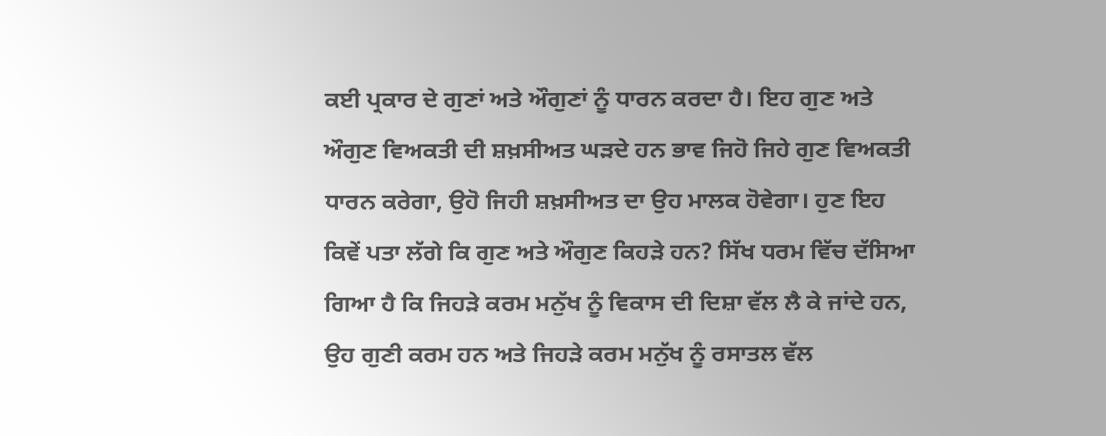ਕਈ ਪ੍ਰਕਾਰ ਦੇ ਗੁਣਾਂ ਅਤੇ ਔਗੁਣਾਂ ਨੂੰ ਧਾਰਨ ਕਰਦਾ ਹੈ। ਇਹ ਗੁਣ ਅਤੇ ਔਗੁਣ ਵਿਅਕਤੀ ਦੀ ਸ਼ਖ਼ਸੀਅਤ ਘੜਦੇ ਹਨ ਭਾਵ ਜਿਹੋ ਜਿਹੇ ਗੁਣ ਵਿਅਕਤੀ ਧਾਰਨ ਕਰੇਗਾ, ਉਹੋ ਜਿਹੀ ਸ਼ਖ਼ਸੀਅਤ ਦਾ ਉਹ ਮਾਲਕ ਹੋਵੇਗਾ। ਹੁਣ ਇਹ ਕਿਵੇਂ ਪਤਾ ਲੱਗੇ ਕਿ ਗੁਣ ਅਤੇ ਔਗੁਣ ਕਿਹੜੇ ਹਨ? ਸਿੱਖ ਧਰਮ ਵਿੱਚ ਦੱਸਿਆ ਗਿਆ ਹੈ ਕਿ ਜਿਹੜੇ ਕਰਮ ਮਨੁੱਖ ਨੂੰ ਵਿਕਾਸ ਦੀ ਦਿਸ਼ਾ ਵੱਲ ਲੈ ਕੇ ਜਾਂਦੇ ਹਨ, ਉਹ ਗੁਣੀ ਕਰਮ ਹਨ ਅਤੇ ਜਿਹੜੇ ਕਰਮ ਮਨੁੱਖ ਨੂੰ ਰਸਾਤਲ ਵੱਲ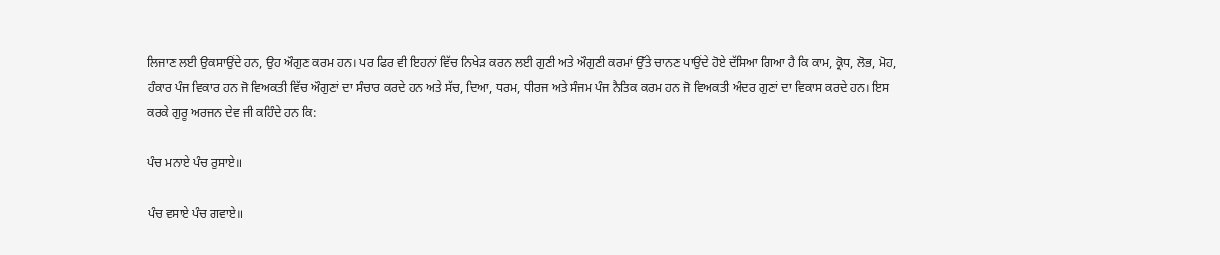ਲਿਜਾਣ ਲਈ ਉਕਸਾਉਂਦੇ ਹਨ, ਉਹ ਔਗੁਣ ਕਰਮ ਹਨ। ਪਰ ਫਿਰ ਵੀ ਇਹਨਾਂ ਵਿੱਚ ਨਿਖੇੜ ਕਰਨ ਲਈ ਗੁਣੀ ਅਤੇ ਔਗੁਣੀ ਕਰਮਾਂ ਉੱਤੇ ਚਾਨਣ ਪਾਉਂਦੇ ਹੋਏ ਦੱਸਿਆ ਗਿਆ ਹੈ ਕਿ ਕਾਮ, ਕ੍ਰੋਧ, ਲੋਭ, ਮੋਹ, ਹੰਕਾਰ ਪੰਜ ਵਿਕਾਰ ਹਨ ਜੋ ਵਿਅਕਤੀ ਵਿੱਚ ਔਗੁਣਾਂ ਦਾ ਸੰਚਾਰ ਕਰਦੇ ਹਨ ਅਤੇ ਸੱਚ, ਦਿਆ, ਧਰਮ, ਧੀਰਜ ਅਤੇ ਸੰਜਮ ਪੰਜ ਨੈਤਿਕ ਕਰਮ ਹਨ ਜੋ ਵਿਅਕਤੀ ਅੰਦਰ ਗੁਣਾਂ ਦਾ ਵਿਕਾਸ ਕਰਦੇ ਹਨ। ਇਸ ਕਰਕੇ ਗੁਰੂ ਅਰਜਨ ਦੇਵ ਜੀ ਕਹਿੰਦੇ ਹਨ ਕਿ:

ਪੰਚ ਮਨਾਏ ਪੰਚ ਰੁਸਾਏ॥

ਪੰਚ ਵਸਾਏ ਪੰਚ ਗਵਾਏ॥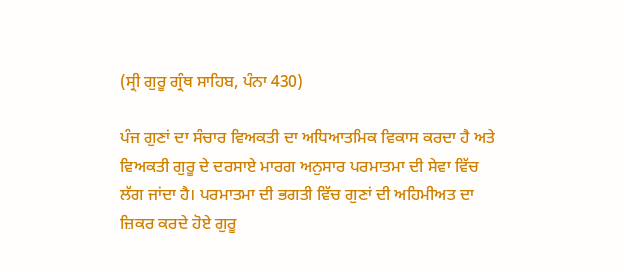(ਸ੍ਰੀ ਗੁਰੂ ਗ੍ਰੰਥ ਸਾਹਿਬ, ਪੰਨਾ 430)

ਪੰਜ ਗੁਣਾਂ ਦਾ ਸੰਚਾਰ ਵਿਅਕਤੀ ਦਾ ਅਧਿਆਤਮਿਕ ਵਿਕਾਸ ਕਰਦਾ ਹੈ ਅਤੇ ਵਿਅਕਤੀ ਗੁਰੂ ਦੇ ਦਰਸਾਏ ਮਾਰਗ ਅਨੁਸਾਰ ਪਰਮਾਤਮਾ ਦੀ ਸੇਵਾ ਵਿੱਚ ਲੱਗ ਜਾਂਦਾ ਹੈ। ਪਰਮਾਤਮਾ ਦੀ ਭਗਤੀ ਵਿੱਚ ਗੁਣਾਂ ਦੀ ਅਹਿਮੀਅਤ ਦਾ ਜ਼ਿਕਰ ਕਰਦੇ ਹੋਏ ਗੁਰੂ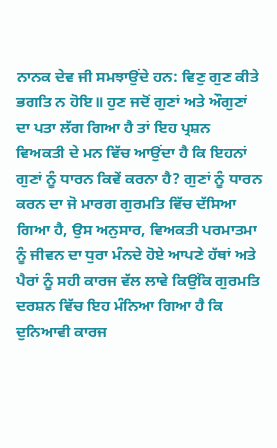ਨਾਨਕ ਦੇਵ ਜੀ ਸਮਝਾਉਂਦੇ ਹਨ: ਵਿਣੁ ਗੁਣ ਕੀਤੇ ਭਗਤਿ ਨ ਹੋਇ॥ ਹੁਣ ਜਦੋਂ ਗੁਣਾਂ ਅਤੇ ਔਗੁਣਾਂ ਦਾ ਪਤਾ ਲੱਗ ਗਿਆ ਹੈ ਤਾਂ ਇਹ ਪ੍ਰਸ਼ਨ ਵਿਅਕਤੀ ਦੇ ਮਨ ਵਿੱਚ ਆਉਂਦਾ ਹੈ ਕਿ ਇਹਨਾਂ ਗੁਣਾਂ ਨੂੰ ਧਾਰਨ ਕਿਵੇਂ ਕਰਨਾ ਹੈ? ਗੁਣਾਂ ਨੂੰ ਧਾਰਨ ਕਰਨ ਦਾ ਜੋ ਮਾਰਗ ਗੁਰਮਤਿ ਵਿੱਚ ਦੱਸਿਆ ਗਿਆ ਹੈ, ਉਸ ਅਨੁਸਾਰ, ਵਿਅਕਤੀ ਪਰਮਾਤਮਾ ਨੂੰ ਜੀਵਨ ਦਾ ਧੁਰਾ ਮੰਨਦੇ ਹੋਏ ਆਪਣੇ ਹੱਥਾਂ ਅਤੇ ਪੈਰਾਂ ਨੂੰ ਸਹੀ ਕਾਰਜ ਵੱਲ ਲਾਵੇ ਕਿਉਂਕਿ ਗੁਰਮਤਿ ਦਰਸ਼ਨ ਵਿੱਚ ਇਹ ਮੰਨਿਆ ਗਿਆ ਹੈ ਕਿ ਦੁਨਿਆਵੀ ਕਾਰਜ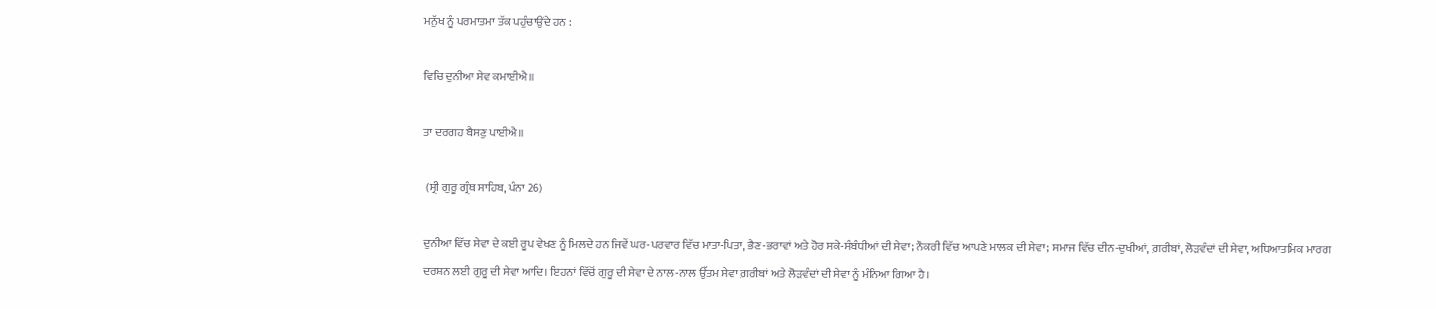ਮਨੁੱਖ ਨੂੰ ਪਰਮਾਤਮਾ ਤੱਕ ਪਹੁੰਚਾਉਂਦੇ ਹਨ :

ਵਿਚਿ ਦੁਨੀਆ ਸੇਵ ਕਮਾਈਐ॥

ਤਾ ਦਰਗਹ ਬੈਸਣੁ ਪਾਈਐ॥

 (ਸ੍ਰੀ ਗੁਰੂ ਗ੍ਰੰਥ ਸਾਹਿਬ, ਪੰਨਾ 26)

ਦੁਨੀਆ ਵਿੱਚ ਸੇਵਾ ਦੇ ਕਈ ਰੂਪ ਵੇਖਣ ਨੂੰ ਮਿਲਦੇ ਹਨ ਜਿਵੇਂ ਘਰ-ਪਰਵਾਰ ਵਿੱਚ ਮਾਤਾ-ਪਿਤਾ, ਭੈਣ-ਭਰਾਵਾਂ ਅਤੇ ਹੋਰ ਸਕੇ-ਸੰਬੰਧੀਆਂ ਦੀ ਸੇਵਾ; ਨੌਕਰੀ ਵਿੱਚ ਆਪਣੇ ਮਾਲਕ ਦੀ ਸੇਵਾ; ਸਮਾਜ ਵਿੱਚ ਦੀਨ-ਦੁਖੀਆਂ, ਗ਼ਰੀਬਾਂ, ਲੋੜਵੰਦਾਂ ਦੀ ਸੇਵਾ, ਅਧਿਆਤਮਿਕ ਮਾਰਗ ਦਰਸ਼ਨ ਲਈ ਗੁਰੂ ਦੀ ਸੇਵਾ ਆਦਿ। ਇਹਨਾਂ ਵਿੱਚੋਂ ਗੁਰੂ ਦੀ ਸੇਵਾ ਦੇ ਨਾਲ-ਨਾਲ ਉੱਤਮ ਸੇਵਾ ਗ਼ਰੀਬਾਂ ਅਤੇ ਲੋੜਵੰਦਾਂ ਦੀ ਸੇਵਾ ਨੂੰ ਮੰਨਿਆ ਗਿਆ ਹੈ।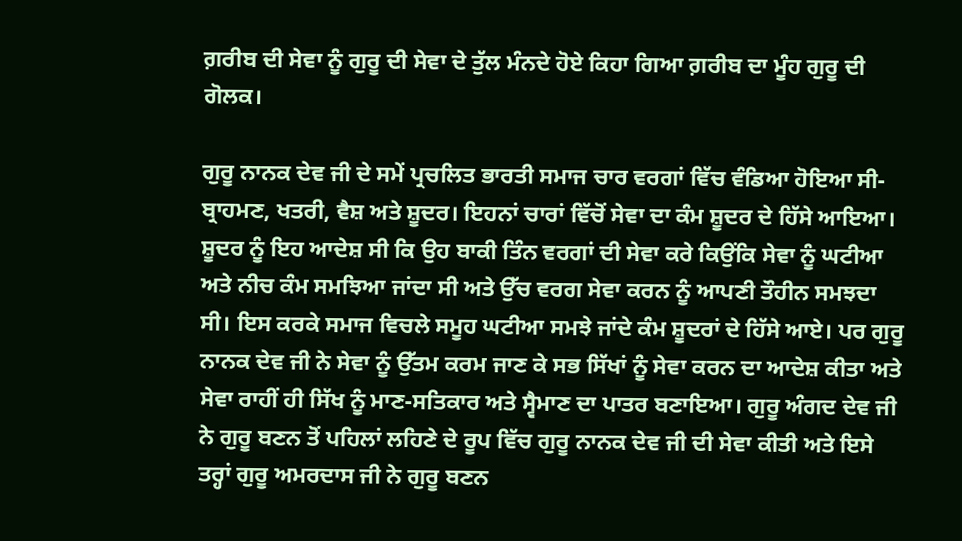ਗ਼ਰੀਬ ਦੀ ਸੇਵਾ ਨੂੰ ਗੁਰੂ ਦੀ ਸੇਵਾ ਦੇ ਤੁੱਲ ਮੰਨਦੇ ਹੋਏ ਕਿਹਾ ਗਿਆ ਗ਼ਰੀਬ ਦਾ ਮੂੰਹ ਗੁਰੂ ਦੀ ਗੋਲਕ।

ਗੁਰੂ ਨਾਨਕ ਦੇਵ ਜੀ ਦੇ ਸਮੇਂ ਪ੍ਰਚਲਿਤ ਭਾਰਤੀ ਸਮਾਜ ਚਾਰ ਵਰਗਾਂ ਵਿੱਚ ਵੰਡਿਆ ਹੋਇਆ ਸੀ- ਬ੍ਰਾਹਮਣ, ਖਤਰੀ, ਵੈਸ਼ ਅਤੇ ਸ਼ੂਦਰ। ਇਹਨਾਂ ਚਾਰਾਂ ਵਿੱਚੋਂ ਸੇਵਾ ਦਾ ਕੰਮ ਸ਼ੂਦਰ ਦੇ ਹਿੱਸੇ ਆਇਆ। ਸ਼ੂਦਰ ਨੂੰ ਇਹ ਆਦੇਸ਼ ਸੀ ਕਿ ਉਹ ਬਾਕੀ ਤਿੰਨ ਵਰਗਾਂ ਦੀ ਸੇਵਾ ਕਰੇ ਕਿਉਂਕਿ ਸੇਵਾ ਨੂੰ ਘਟੀਆ ਅਤੇ ਨੀਚ ਕੰਮ ਸਮਝਿਆ ਜਾਂਦਾ ਸੀ ਅਤੇ ਉੱਚ ਵਰਗ ਸੇਵਾ ਕਰਨ ਨੂੰ ਆਪਣੀ ਤੌਹੀਨ ਸਮਝਦਾ ਸੀ। ਇਸ ਕਰਕੇ ਸਮਾਜ ਵਿਚਲੇ ਸਮੂਹ ਘਟੀਆ ਸਮਝੇ ਜਾਂਦੇ ਕੰਮ ਸ਼ੂਦਰਾਂ ਦੇ ਹਿੱਸੇ ਆਏ। ਪਰ ਗੁਰੂ ਨਾਨਕ ਦੇਵ ਜੀ ਨੇ ਸੇਵਾ ਨੂੰ ਉੱਤਮ ਕਰਮ ਜਾਣ ਕੇ ਸਭ ਸਿੱਖਾਂ ਨੂੰ ਸੇਵਾ ਕਰਨ ਦਾ ਆਦੇਸ਼ ਕੀਤਾ ਅਤੇ ਸੇਵਾ ਰਾਹੀਂ ਹੀ ਸਿੱਖ ਨੂੰ ਮਾਣ-ਸਤਿਕਾਰ ਅਤੇ ਸ੍ਵੈਮਾਣ ਦਾ ਪਾਤਰ ਬਣਾਇਆ। ਗੁਰੂ ਅੰਗਦ ਦੇਵ ਜੀ ਨੇ ਗੁਰੂ ਬਣਨ ਤੋਂ ਪਹਿਲਾਂ ਲਹਿਣੇ ਦੇ ਰੂਪ ਵਿੱਚ ਗੁਰੂ ਨਾਨਕ ਦੇਵ ਜੀ ਦੀ ਸੇਵਾ ਕੀਤੀ ਅਤੇ ਇਸੇ ਤਰ੍ਹਾਂ ਗੁਰੂ ਅਮਰਦਾਸ ਜੀ ਨੇ ਗੁਰੂ ਬਣਨ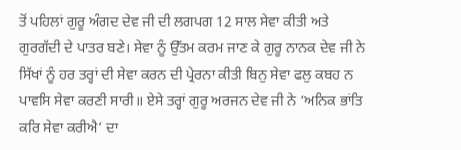ਤੋਂ ਪਹਿਲਾਂ ਗੁਰੂ ਅੰਗਦ ਦੇਵ ਜੀ ਦੀ ਲਗਪਗ 12 ਸਾਲ ਸੇਵਾ ਕੀਤੀ ਅਤੇ ਗੁਰਗੱਦੀ ਦੇ ਪਾਤਰ ਬਣੇ। ਸੇਵਾ ਨੂੰ ਉੱਤਮ ਕਰਮ ਜਾਣ ਕੇ ਗੁਰੂ ਨਾਨਕ ਦੇਵ ਜੀ ਨੇ ਸਿੱਖਾਂ ਨੂੰ ਹਰ ਤਰ੍ਹਾਂ ਦੀ ਸੇਵਾ ਕਰਨ ਦੀ ਪ੍ਰੇਰਨਾ ਕੀਤੀ ਬਿਨੁ ਸੇਵਾ ਫਲੁ ਕਬਹ ਨ ਪਾਵਸਿ ਸੇਵਾ ਕਰਣੀ ਸਾਰੀ॥ ਏਸੇ ਤਰ੍ਹਾਂ ਗੁਰੂ ਅਰਜਨ ਦੇਵ ਜੀ ਨੇ ‘ਅਨਿਕ ਭਾਂਤਿ ਕਰਿ ਸੇਵਾ ਕਰੀਐ’ ਦਾ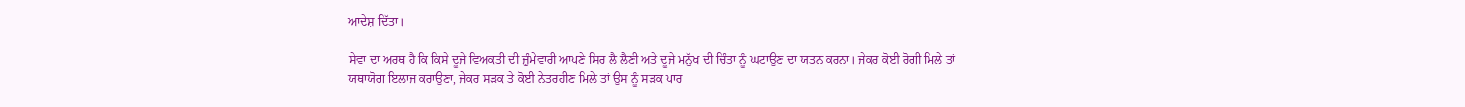ਆਦੇਸ਼ ਦਿੱਤਾ।

ਸੇਵਾ ਦਾ ਅਰਥ ਹੈ ਕਿ ਕਿਸੇ ਦੂਜੇ ਵਿਅਕਤੀ ਦੀ ਜ਼ੁੰਮੇਵਾਰੀ ਆਪਣੇ ਸਿਰ ਲੈ ਲੈਣੀ ਅਤੇ ਦੂਜੇ ਮਨੁੱਖ ਦੀ ਚਿੰਤਾ ਨੂੰ ਘਟਾਉਣ ਦਾ ਯਤਨ ਕਰਨਾ। ਜੇਕਰ ਕੋਈ ਰੋਗੀ ਮਿਲੇ ਤਾਂ ਯਥਾਯੋਗ ਇਲਾਜ ਕਰਾਉਣਾ, ਜੇਕਰ ਸੜਕ ਤੇ ਕੋਈ ਨੇਤਰਹੀਣ ਮਿਲੇ ਤਾਂ ਉਸ ਨੂੰ ਸੜਕ ਪਾਰ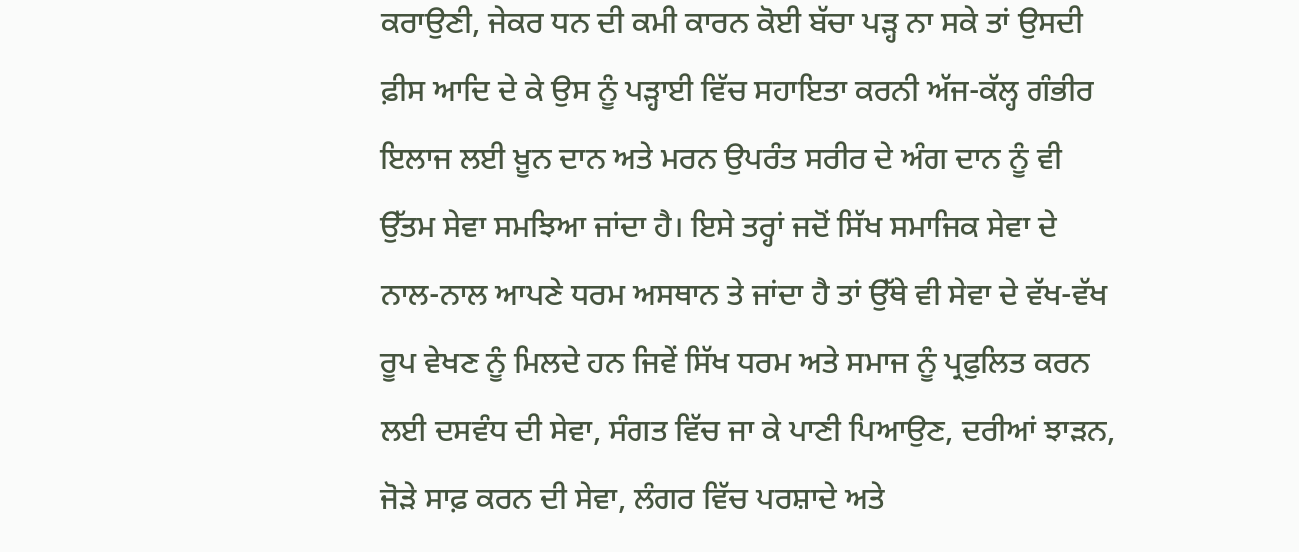ਕਰਾਉਣੀ, ਜੇਕਰ ਧਨ ਦੀ ਕਮੀ ਕਾਰਨ ਕੋਈ ਬੱਚਾ ਪੜ੍ਹ ਨਾ ਸਕੇ ਤਾਂ ਉਸਦੀ ਫ਼ੀਸ ਆਦਿ ਦੇ ਕੇ ਉਸ ਨੂੰ ਪੜ੍ਹਾਈ ਵਿੱਚ ਸਹਾਇਤਾ ਕਰਨੀ ਅੱਜ-ਕੱਲ੍ਹ ਗੰਭੀਰ ਇਲਾਜ ਲਈ ਖ਼ੂਨ ਦਾਨ ਅਤੇ ਮਰਨ ਉਪਰੰਤ ਸਰੀਰ ਦੇ ਅੰਗ ਦਾਨ ਨੂੰ ਵੀ ਉੱਤਮ ਸੇਵਾ ਸਮਝਿਆ ਜਾਂਦਾ ਹੈ। ਇਸੇ ਤਰ੍ਹਾਂ ਜਦੋਂ ਸਿੱਖ ਸਮਾਜਿਕ ਸੇਵਾ ਦੇ ਨਾਲ-ਨਾਲ ਆਪਣੇ ਧਰਮ ਅਸਥਾਨ ਤੇ ਜਾਂਦਾ ਹੈ ਤਾਂ ਉੱਥੇ ਵੀ ਸੇਵਾ ਦੇ ਵੱਖ-ਵੱਖ ਰੂਪ ਵੇਖਣ ਨੂੰ ਮਿਲਦੇ ਹਨ ਜਿਵੇਂ ਸਿੱਖ ਧਰਮ ਅਤੇ ਸਮਾਜ ਨੂੰ ਪ੍ਰਫੁਲਿਤ ਕਰਨ ਲਈ ਦਸਵੰਧ ਦੀ ਸੇਵਾ, ਸੰਗਤ ਵਿੱਚ ਜਾ ਕੇ ਪਾਣੀ ਪਿਆਉਣ, ਦਰੀਆਂ ਝਾੜਨ, ਜੋੜੇ ਸਾਫ਼ ਕਰਨ ਦੀ ਸੇਵਾ, ਲੰਗਰ ਵਿੱਚ ਪਰਸ਼ਾਦੇ ਅਤੇ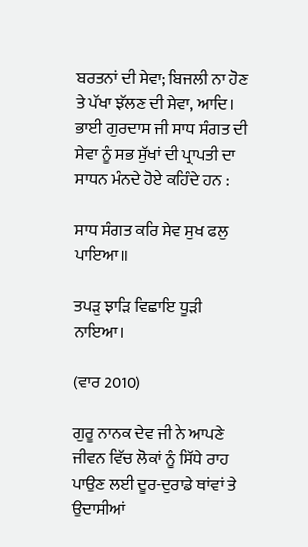ਬਰਤਨਾਂ ਦੀ ਸੇਵਾ; ਬਿਜਲੀ ਨਾ ਹੋਣ ਤੇ ਪੱਖਾ ਝੱਲਣ ਦੀ ਸੇਵਾ, ਆਦਿ। ਭਾਈ ਗੁਰਦਾਸ ਜੀ ਸਾਧ ਸੰਗਤ ਦੀ ਸੇਵਾ ਨੂੰ ਸਭ ਸੁੱਖਾਂ ਦੀ ਪ੍ਰਾਪਤੀ ਦਾ ਸਾਧਨ ਮੰਨਦੇ ਹੋਏ ਕਹਿੰਦੇ ਹਨ :

ਸਾਧ ਸੰਗਤ ਕਰਿ ਸੇਵ ਸੁਖ ਫਲੁ ਪਾਇਆ॥

ਤਪੜੁ ਝਾੜਿ ਵਿਛਾਇ ਧੂੜੀ ਨਾਇਆ।

(ਵਾਰ 2010)

ਗੁਰੂ ਨਾਨਕ ਦੇਵ ਜੀ ਨੇ ਆਪਣੇ ਜੀਵਨ ਵਿੱਚ ਲੋਕਾਂ ਨੂੰ ਸਿੱਧੇ ਰਾਹ ਪਾਉਣ ਲਈ ਦੂਰ-ਦੁਰਾਡੇ ਥਾਂਵਾਂ ਤੇ ਉਦਾਸੀਆਂ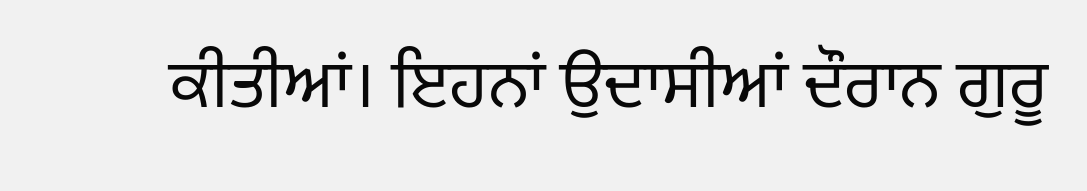ਕੀਤੀਆਂ। ਇਹਨਾਂ ਉਦਾਸੀਆਂ ਦੌਰਾਨ ਗੁਰੂ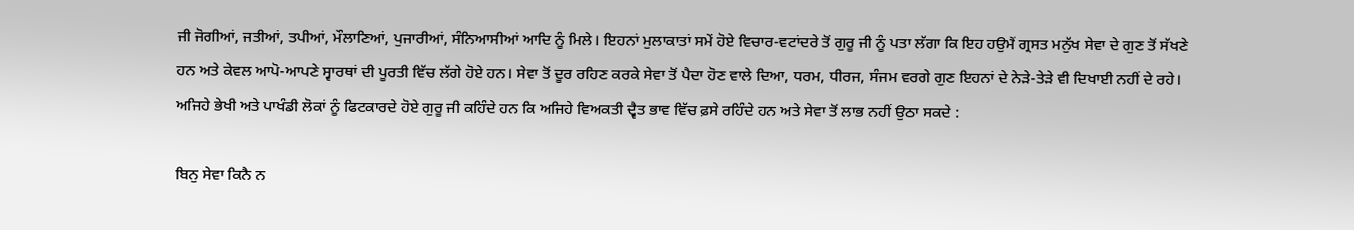ਜੀ ਜੋਗੀਆਂ, ਜਤੀਆਂ, ਤਪੀਆਂ, ਮੌਲਾਣਿਆਂ, ਪੁਜਾਰੀਆਂ, ਸੰਨਿਆਸੀਆਂ ਆਦਿ ਨੂੰ ਮਿਲੇ। ਇਹਨਾਂ ਮੁਲਾਕਾਤਾਂ ਸਮੇਂ ਹੋਏ ਵਿਚਾਰ-ਵਟਾਂਦਰੇ ਤੋਂ ਗੁਰੂ ਜੀ ਨੂੰ ਪਤਾ ਲੱਗਾ ਕਿ ਇਹ ਹਉਮੈਂ ਗ੍ਰਸਤ ਮਨੁੱਖ ਸੇਵਾ ਦੇ ਗੁਣ ਤੋਂ ਸੱਖਣੇ ਹਨ ਅਤੇ ਕੇਵਲ ਆਪੋ-ਆਪਣੇ ਸ੍ਵਾਰਥਾਂ ਦੀ ਪੂਰਤੀ ਵਿੱਚ ਲੱਗੇ ਹੋਏ ਹਨ। ਸੇਵਾ ਤੋਂ ਦੂਰ ਰਹਿਣ ਕਰਕੇ ਸੇਵਾ ਤੋਂ ਪੈਦਾ ਹੋਣ ਵਾਲੇ ਦਿਆ, ਧਰਮ, ਧੀਰਜ, ਸੰਜਮ ਵਰਗੇ ਗੁਣ ਇਹਨਾਂ ਦੇ ਨੇੜੇ-ਤੇੜੇ ਵੀ ਦਿਖਾਈ ਨਹੀਂ ਦੇ ਰਹੇ। ਅਜਿਹੇ ਭੇਖੀ ਅਤੇ ਪਾਖੰਡੀ ਲੋਕਾਂ ਨੂੰ ਫਿਟਕਾਰਦੇ ਹੋਏ ਗੁਰੂ ਜੀ ਕਹਿੰਦੇ ਹਨ ਕਿ ਅਜਿਹੇ ਵਿਅਕਤੀ ਦ੍ਵੈਤ ਭਾਵ ਵਿੱਚ ਫ਼ਸੇ ਰਹਿੰਦੇ ਹਨ ਅਤੇ ਸੇਵਾ ਤੋਂ ਲਾਭ ਨਹੀਂ ਉਠਾ ਸਕਦੇ :

ਬਿਨੁ ਸੇਵਾ ਕਿਨੈ ਨ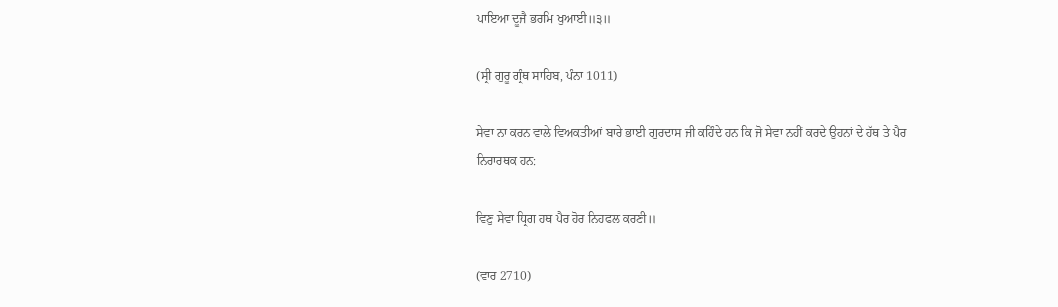ਪਾਇਆ ਦੂਜੈ ਭਰਮਿ ਖੁਆਈ॥੩॥

(ਸ੍ਰੀ ਗੁਰੂ ਗ੍ਰੰਥ ਸਾਹਿਬ, ਪੰਨਾ 1011)

ਸੇਵਾ ਨਾ ਕਰਨ ਵਾਲੇ ਵਿਅਕਤੀਆਂ ਬਾਰੇ ਭਾਈ ਗੁਰਦਾਸ ਜੀ ਕਹਿੰਦੇ ਹਨ ਕਿ ਜੋ ਸੇਵਾ ਨਹੀਂ ਕਰਦੇ ਉਹਨਾਂ ਦੇ ਹੱਥ ਤੇ ਪੈਰ ਨਿਰਾਰਥਕ ਹਨ:

ਵਿਣੁ ਸੇਵਾ ਧ੍ਰਿਗ ਹਥ ਪੈਰ ਹੋਰ ਨਿਹਫਲ ਕਰਣੀ॥

(ਵਾਰ 2710)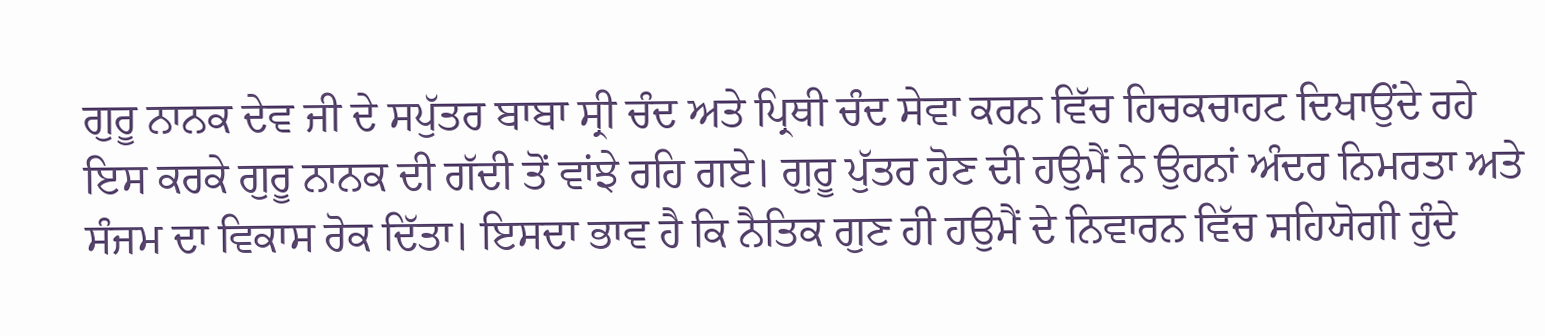ਗੁਰੂ ਨਾਨਕ ਦੇਵ ਜੀ ਦੇ ਸਪੁੱਤਰ ਬਾਬਾ ਸ੍ਰੀ ਚੰਦ ਅਤੇ ਪ੍ਰਿਥੀ ਚੰਦ ਸੇਵਾ ਕਰਨ ਵਿੱਚ ਹਿਚਕਚਾਹਟ ਦਿਖਾਉਂਦੇ ਰਹੇ ਇਸ ਕਰਕੇ ਗੁਰੂ ਨਾਨਕ ਦੀ ਗੱਦੀ ਤੋਂ ਵਾਂਝੇ ਰਹਿ ਗਏ। ਗੁਰੂ ਪੁੱਤਰ ਹੋਣ ਦੀ ਹਉਮੈਂ ਨੇ ਉਹਨਾਂ ਅੰਦਰ ਨਿਮਰਤਾ ਅਤੇ ਸੰਜਮ ਦਾ ਵਿਕਾਸ ਰੋਕ ਦਿੱਤਾ। ਇਸਦਾ ਭਾਵ ਹੈ ਕਿ ਨੈਤਿਕ ਗੁਣ ਹੀ ਹਉਮੈਂ ਦੇ ਨਿਵਾਰਨ ਵਿੱਚ ਸਹਿਯੋਗੀ ਹੁੰਦੇ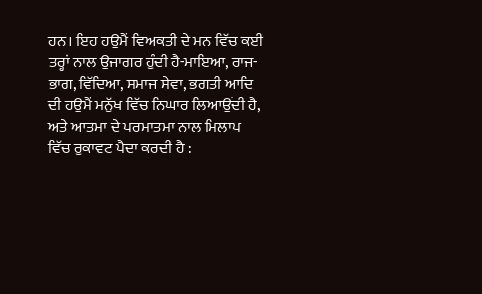ਹਨ। ਇਹ ਹਉਮੈਂ ਵਿਅਕਤੀ ਦੇ ਮਨ ਵਿੱਚ ਕਈ ਤਰ੍ਹਾਂ ਨਾਲ ਉਜਾਗਰ ਹੁੰਦੀ ਹੈ-ਮਾਇਆ, ਰਾਜ-ਭਾਗ, ਵਿੱਦਿਆ, ਸਮਾਜ ਸੇਵਾ, ਭਗਤੀ ਆਦਿ ਦੀ ਹਉਮੈਂ ਮਨੁੱਖ ਵਿੱਚ ਨਿਘਾਰ ਲਿਆਉਂਦੀ ਹੈ, ਅਤੇ ਆਤਮਾ ਦੇ ਪਰਮਾਤਮਾ ਨਾਲ ਮਿਲਾਪ ਵਿੱਚ ਰੁਕਾਵਟ ਪੈਦਾ ਕਰਦੀ ਹੈ :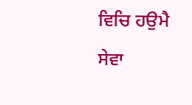ਵਿਚਿ ਹਉਮੈ ਸੇਵਾ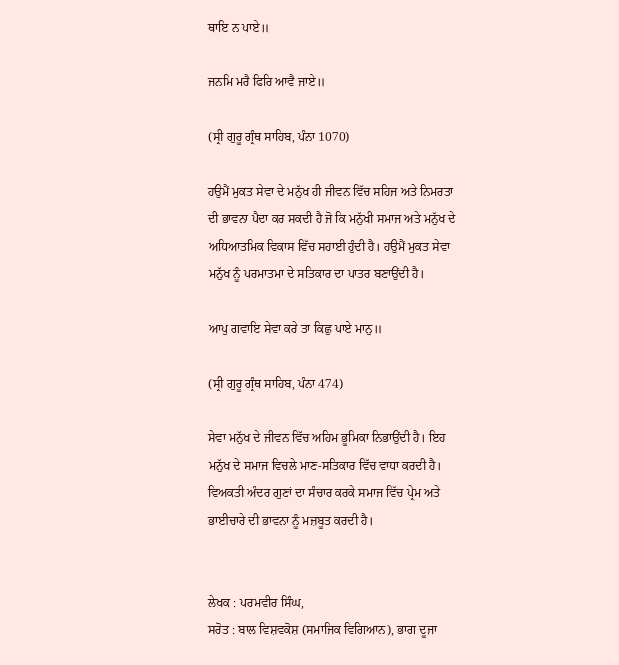ਥਾਇ ਨ ਪਾਏ॥

ਜਨਮਿ ਮਰੈ ਫਿਰਿ ਆਵੈ ਜਾਏ॥

(ਸ੍ਰੀ ਗੁਰੂ ਗ੍ਰੰਥ ਸਾਹਿਬ, ਪੰਨਾ 1070)

ਹਉਮੈਂ ਮੁਕਤ ਸੇਵਾ ਦੇ ਮਨੁੱਖ ਹੀ ਜੀਵਨ ਵਿੱਚ ਸਹਿਜ ਅਤੇ ਨਿਮਰਤਾ ਦੀ ਭਾਵਨਾ ਪੈਦਾ ਕਰ ਸਕਦੀ ਹੈ ਜੋ ਕਿ ਮਨੁੱਖੀ ਸਮਾਜ ਅਤੇ ਮਨੁੱਖ ਦੇ ਅਧਿਆਤਮਿਕ ਵਿਕਾਸ ਵਿੱਚ ਸਹਾਈ ਹੁੰਦੀ ਹੈ। ਹਉਮੈਂ ਮੁਕਤ ਸੇਵਾ ਮਨੁੱਖ ਨੂੰ ਪਰਮਾਤਮਾ ਦੇ ਸਤਿਕਾਰ ਦਾ ਪਾਤਰ ਬਣਾਉਂਦੀ ਹੈ।

ਆਪੁ ਗਵਾਇ ਸੇਵਾ ਕਰੇ ਤਾ ਕਿਛੁ ਪਾਏ ਮਾਨੁ॥

(ਸ੍ਰੀ ਗੁਰੂ ਗ੍ਰੰਥ ਸਾਹਿਬ, ਪੰਨਾ 474)

ਸੇਵਾ ਮਨੁੱਖ ਦੇ ਜੀਵਨ ਵਿੱਚ ਅਹਿਮ ਭੂਮਿਕਾ ਨਿਭਾਉਂਦੀ ਹੈ। ਇਹ ਮਨੁੱਖ ਦੇ ਸਮਾਜ ਵਿਚਲੇ ਮਾਣ-ਸਤਿਕਾਰ ਵਿੱਚ ਵਾਧਾ ਕਰਦੀ ਹੈ। ਵਿਅਕਤੀ ਅੰਦਰ ਗੁਣਾਂ ਦਾ ਸੰਚਾਰ ਕਰਕੇ ਸਮਾਜ ਵਿੱਚ ਪ੍ਰੇਮ ਅਤੇ ਭਾਈਚਾਰੇ ਦੀ ਭਾਵਨਾ ਨੂੰ ਮਜ਼ਬੂਤ ਕਰਦੀ ਹੈ।


ਲੇਖਕ : ਪਰਮਵੀਰ ਸਿੰਘ,
ਸਰੋਤ : ਬਾਲ ਵਿਸ਼ਵਕੋਸ਼ (ਸਮਾਜਿਕ ਵਿਗਿਆਨ), ਭਾਗ ਦੂਜਾ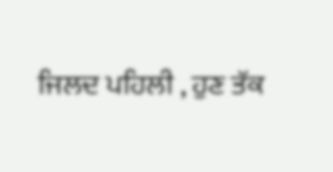ਜਿਲਦ ਪਹਿਲੀ , ਹੁਣ ਤੱਕ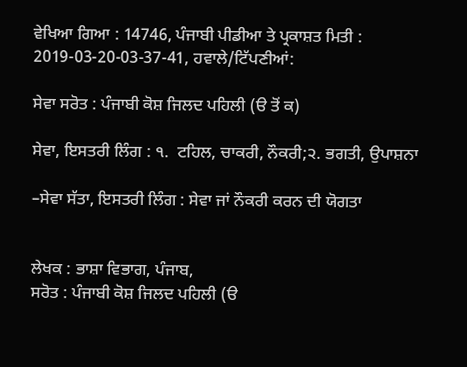ਵੇਖਿਆ ਗਿਆ : 14746, ਪੰਜਾਬੀ ਪੀਡੀਆ ਤੇ ਪ੍ਰਕਾਸ਼ਤ ਮਿਤੀ : 2019-03-20-03-37-41, ਹਵਾਲੇ/ਟਿੱਪਣੀਆਂ:

ਸੇਵਾ ਸਰੋਤ : ਪੰਜਾਬੀ ਕੋਸ਼ ਜਿਲਦ ਪਹਿਲੀ (ੳ ਤੋਂ ਕ)

ਸੇਵਾ, ਇਸਤਰੀ ਲਿੰਗ : ੧.  ਟਹਿਲ, ਚਾਕਰੀ, ਨੌਕਰੀ;੨. ਭਗਤੀ, ਉਪਾਸ਼ਨਾ

–ਸੇਵਾ ਸੱਤਾ, ਇਸਤਰੀ ਲਿੰਗ : ਸੇਵਾ ਜਾਂ ਨੌਕਰੀ ਕਰਨ ਦੀ ਯੋਗਤਾ


ਲੇਖਕ : ਭਾਸ਼ਾ ਵਿਭਾਗ, ਪੰਜਾਬ,
ਸਰੋਤ : ਪੰਜਾਬੀ ਕੋਸ਼ ਜਿਲਦ ਪਹਿਲੀ (ੳ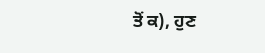ਤੋਂ ਕ), ਹੁਣ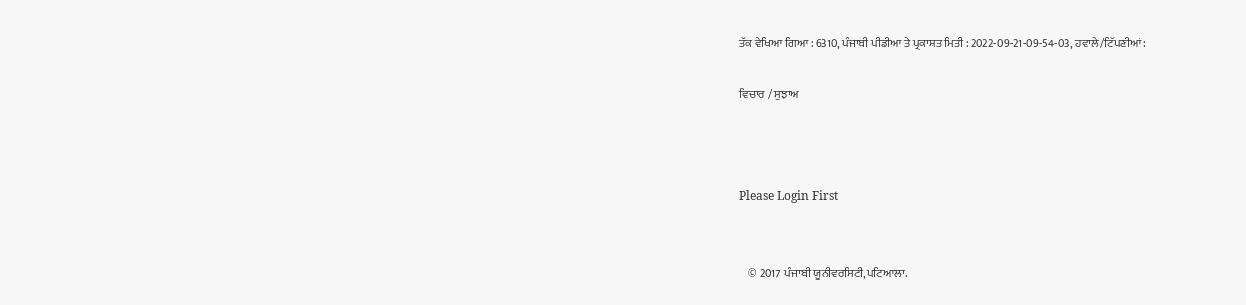ਤੱਕ ਵੇਖਿਆ ਗਿਆ : 6310, ਪੰਜਾਬੀ ਪੀਡੀਆ ਤੇ ਪ੍ਰਕਾਸ਼ਤ ਮਿਤੀ : 2022-09-21-09-54-03, ਹਵਾਲੇ/ਟਿੱਪਣੀਆਂ:

ਵਿਚਾਰ / ਸੁਝਾਅ



Please Login First


    © 2017 ਪੰਜਾਬੀ ਯੂਨੀਵਰਸਿਟੀ,ਪਟਿਆਲਾ.